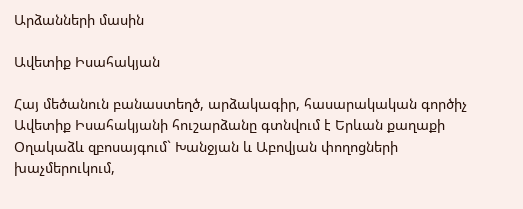Արձանների մասին

Ավետիք Իսահակյան

Հայ մեծանուն բանաստեղծ, արձակագիր, հասարակական գործիչ Ավետիք Իսահակյանի հուշարձանը գտնվում է Երևան քաղաքի Օղակաձև զբոսայգում` Խանջյան և Աբովյան փողոցների խաչմերուկում,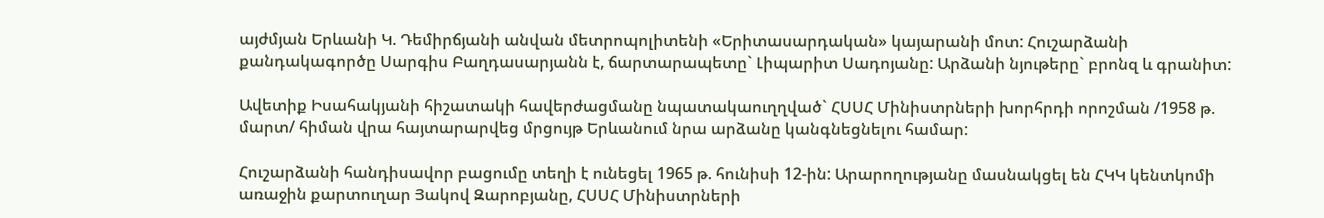այժմյան Երևանի Կ. Դեմիրճյանի անվան մետրոպոլիտենի «Երիտասարդական» կայարանի մոտ: Հուշարձանի քանդակագործը Սարգիս Բաղդասարյանն է, ճարտարապետը` Լիպարիտ Սադոյանը: Արձանի նյութերը` բրոնզ և գրանիտ:

Ավետիք Իսահակյանի հիշատակի հավերժացմանը նպատակաուղղված` ՀՍՍՀ Մինիստրների խորհրդի որոշման /1958 թ. մարտ/ հիման վրա հայտարարվեց մրցույթ Երևանում նրա արձանը կանգնեցնելու համար:

Հուշարձանի հանդիսավոր բացումը տեղի է ունեցել 1965 թ. հունիսի 12-ին: Արարողությանը մասնակցել են ՀԿԿ կենտկոմի առաջին քարտուղար Յակով Զարոբյանը, ՀՍՍՀ Մինիստրների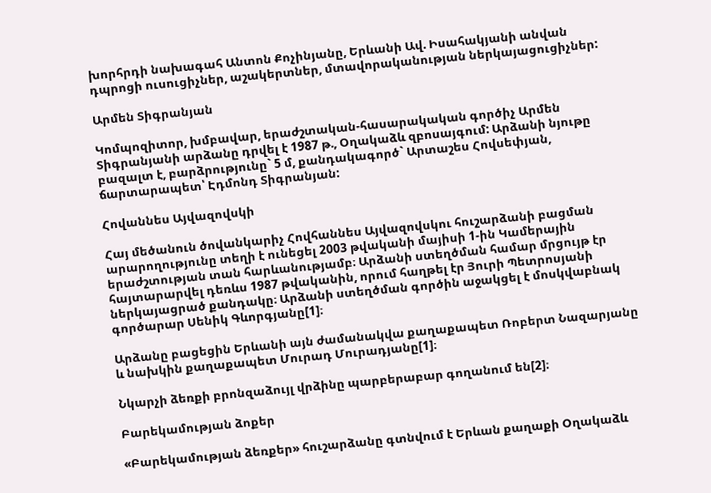խորհրդի նախագահ Անտոն Քոչինյանը, Երևանի Ավ. Իսահակյանի անվան դպրոցի ուսուցիչներ, աշակերտներ, մտավորականության ներկայացուցիչներ:

Արմեն Տիգրանյան

Կոմպոզիտոր, խմբավար, երաժշտական-հասարակական գործիչ Արմեն Տիգրանյանի արձանը դրվել է 1987 թ., Օղակաձև զբոսայգում: Արձանի նյութը բազալտ է, բարձրությունը` 5 մ, քանդակագործ` Արտաշես Հովսեփյան, ճարտարապետ՝ Էդմոնդ Տիգրանյան:

Հովաննես Այվազովսկի

Հայ մեծանուն ծովանկարիչ Հովհաննես Այվազովսկու հուշարձանի բացման արարողությունը տեղի է ունեցել 2003 թվականի մայիսի 1-ին Կամերային երաժշտության տան հարևանությամբ։ Արձանի ստեղծման համար մրցույթ էր հայտարարվել դեռևս 1987 թվականին, որում հաղթել էր Յուրի Պետրոսյանի ներկայացրած քանդակը։ Արձանի ստեղծման գործին աջակցել է մոսկվաբնակ գործարար Սենիկ Գևորգյանը[1]։

Արձանը բացեցին Երևանի այն ժամանակվա քաղաքապետ Ռոբերտ Նազարյանը և նախկին քաղաքապետ Մուրադ Մուրադյանը[1]։

Նկարչի ձեռքի բրոնզաձույլ վրձինը պարբերաբար գողանում են[2]։

Բարեկամության ձոքեր

«Բարեկամության ձեռքեր» հուշարձանը գտնվում է Երևան քաղաքի Օղակաձև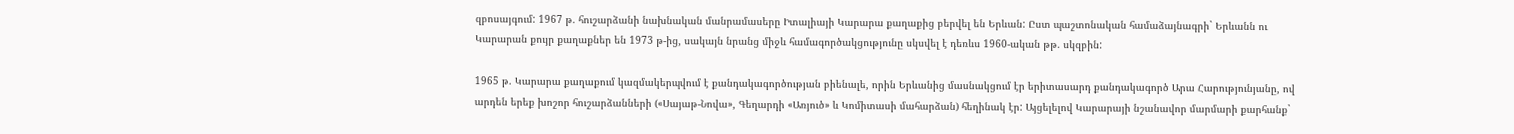զբոսայգում: 1967 թ. հուշարձանի նախնական մանրամասերը Իտալիայի Կարարա քաղաքից բերվել են Երևան: Ըստ պաշտոնական համաձայնագրի` Երևանն ու Կարարան քույր քաղաքներ են 1973 թ-ից, սակայն նրանց միջև համագործակցությունը սկսվել է դեռևս 1960-ական թթ. սկզբին:

1965 թ. Կարարա քաղաքում կազմակերպվում է քանդակագործության բիենալե, որին Երևանից մասնակցում էր երիտասարդ քանդակագործ Արա Հարությունյանը, ով արդեն երեք խոշոր հուշարձանների («Սայաթ-Նովա», Գեղարդի «Առյուծ» և Կոմիտասի մահարձան) հեղինակ էր: Այցելելով Կարարայի նշանավոր մարմարի քարհանք`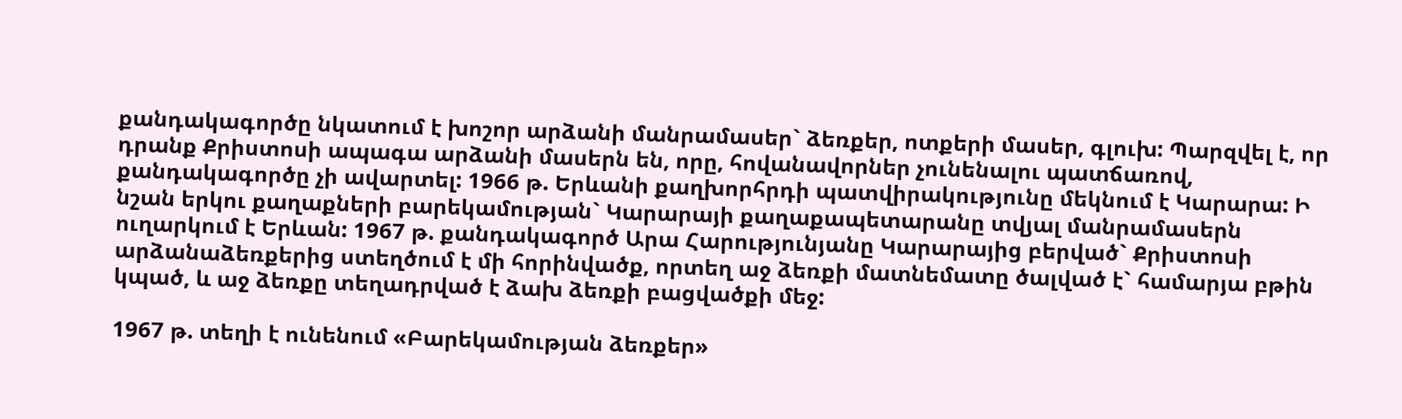քանդակագործը նկատում է խոշոր արձանի մանրամասեր` ձեռքեր, ոտքերի մասեր, գլուխ: Պարզվել է, որ դրանք Քրիստոսի ապագա արձանի մասերն են, որը, հովանավորներ չունենալու պատճառով, քանդակագործը չի ավարտել: 1966 թ. Երևանի քաղխորհրդի պատվիրակությունը մեկնում է Կարարա: Ի նշան երկու քաղաքների բարեկամության` Կարարայի քաղաքապետարանը տվյալ մանրամասերն ուղարկում է Երևան: 1967 թ. քանդակագործ Արա Հարությունյանը Կարարայից բերված` Քրիստոսի արձանաձեռքերից ստեղծում է մի հորինվածք, որտեղ աջ ձեռքի մատնեմատը ծալված է` համարյա բթին կպած, և աջ ձեռքը տեղադրված է ձախ ձեռքի բացվածքի մեջ:

1967 թ. տեղի է ունենում «Բարեկամության ձեռքեր»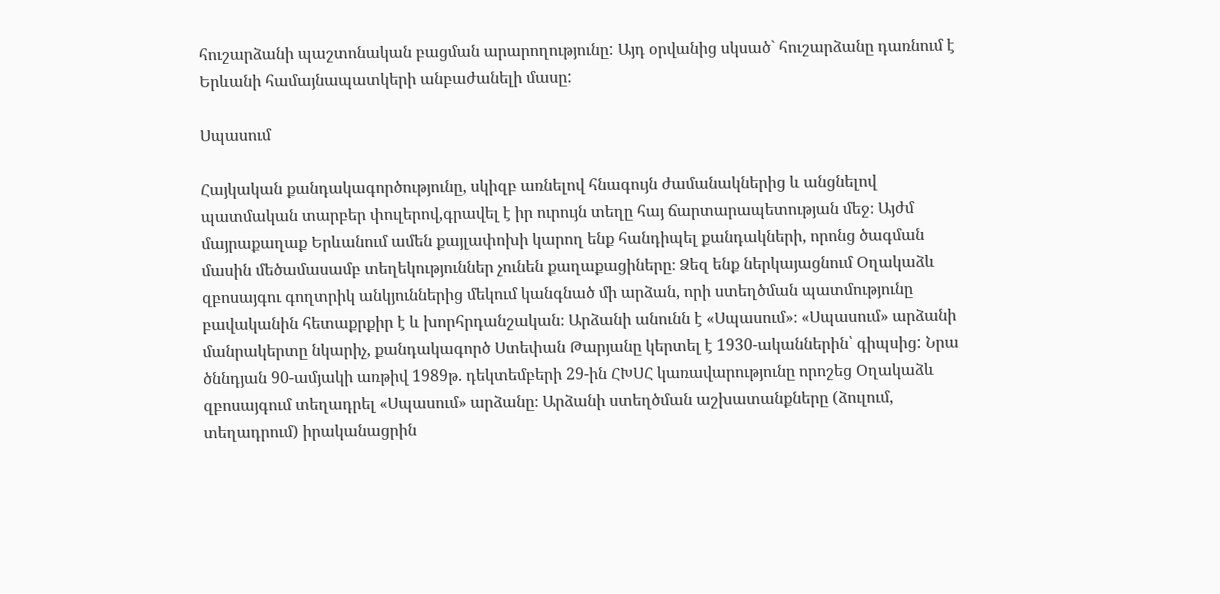հուշարձանի պաշտոնական բացման արարողությունը: Այդ օրվանից սկսած` հուշարձանը դառնում է Երևանի համայնապատկերի անբաժանելի մասը:

Սպասում

Հայկական քանդակագործությունը, սկիզբ առնելով հնագույն ժամանակներից և անցնելով պատմական տարբեր փուլերով,գրավել է իր ուրույն տեղը հայ ճարտարապետության մեջ։ Այժմ մայրաքաղաք Երևանում ամեն քայլափոխի կարող ենք հանդիպել քանդակների, որոնց ծագման մասին մեծամասամբ տեղեկություններ չունեն քաղաքացիները։ Ձեզ ենք ներկայացնում Օղակաձև զբոսայգու գողտրիկ անկյուններից մեկում կանգնած մի արձան, որի ստեղծման պատմությունը բավականին հետաքրքիր է և խորհրդանշական։ Արձանի անունն է «Սպասում»։ «Սպասում» արձանի մանրակերտը նկարիչ, քանդակագործ Ստեփան Թարյանը կերտել է 1930-ականներին՝ գիպսից: Նրա ծննդյան 90-ամյակի առթիվ 1989թ. դեկտեմբերի 29-ին ՀԽՍՀ կառավարությունը որոշեց Օղակաձև զբոսայգում տեղադրել «Սպասում» արձանը։ Արձանի ստեղծման աշխատանքները (ձուլում, տեղադրում) իրականացրին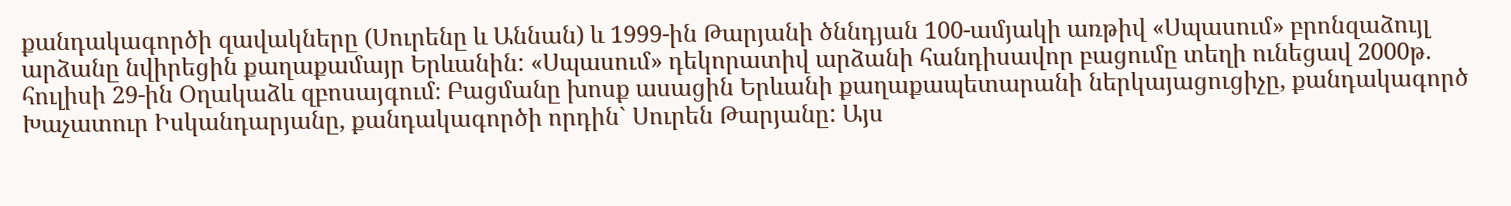քանդակագործի զավակները (Սուրենը և Աննան) և 1999-ին Թարյանի ծննդյան 100-ամյակի առթիվ «Սպասում» բրոնզաձույլ արձանը նվիրեցին քաղաքամայր Երևանին: «Սպասում» դեկորատիվ արձանի հանդիսավոր բացումը տեղի ունեցավ 2000թ. հուլիսի 29-ին Օղակաձև զբոսայգում։ Բացմանը խոսք ասացին Երևանի քաղաքապետարանի ներկայացուցիչը, քանդակագործ Խաչատուր Իսկանդարյանը, քանդակագործի որդին` Սուրեն Թարյանը: Այս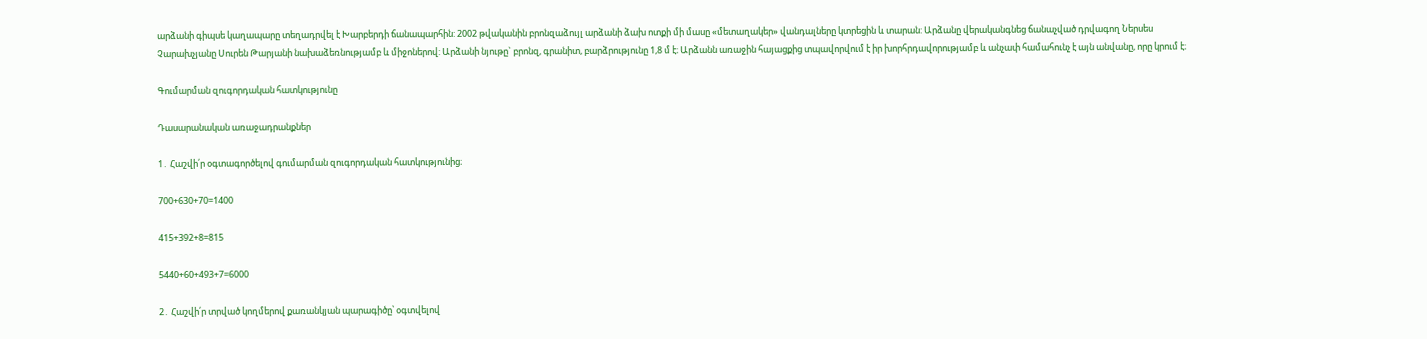արձանի գիպսե կաղապարը տեղադրվել է Խարբերդի ճանապարհին: 2002 թվականին բրոնզաձույլ արձանի ձախ ոտքի մի մասը «մետաղակեր» վանդալները կտրեցին և տարան: Արձանը վերականգնեց ճանաչված դրվագող Ներսես Չարախչյանը Սուրեն Թարյանի նախաձեռնությամբ և միջոներով: Արձանի նյութը` բրոնզ, գրանիտ, բարձրությունը 1,8 մ է։ Արձանն առաջին հայացքից տպավորվում է իր խորհրդավորությամբ և անչափ համահունչ է այն անվանը, որը կրում է։

Գումարման զուգորդական հատկությունը

Դասարանական առաջադրանքներ

1․ Հաշվի՛ր օգտագործելով գումարման զուգորդական հատկությունից։

700+630+70=1400

415+392+8=815

5440+60+493+7=6000

2․ Հաշվի՛ր տրված կողմերով քառանկյան պարագիծը՝ օգտվելով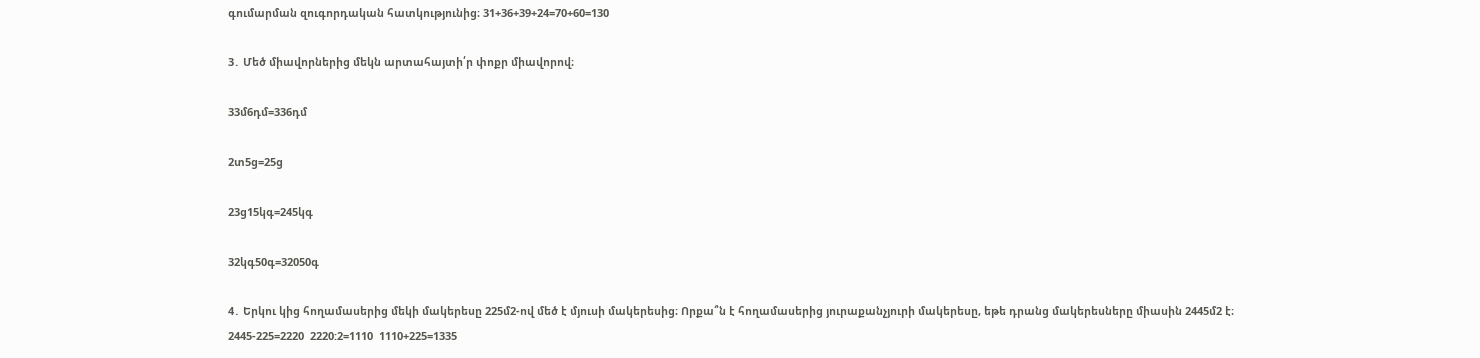գումարման զուգորդական հատկությունից։ 31+36+39+24=70+60=130

3․ Մեծ միավորներից մեկն արտահայտի՛ր փոքր միավորով։

33մ6դմ=336դմ

2տ5ց=25ց

23ց15կգ=245կգ

32կգ50գ=32050գ

4․ Երկու կից հողամասերից մեկի մակերեսը 225մ2-ով մեծ է մյուսի մակերեսից։ Որքա՞ն է հողամասերից յուրաքանչյուրի մակերեսը, եթե դրանց մակերեսները միասին 2445մ2 է։ 2445-225=2220  2220:2=1110  1110+225=1335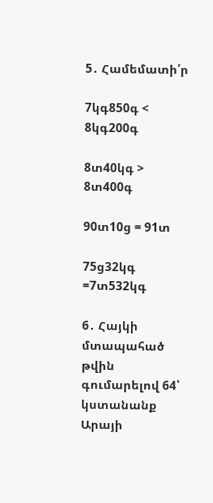5․ Համեմատի՛ր

7կգ850գ < 8կգ200գ

8տ40կգ > 8տ400գ

90տ10ց = 91տ

75ց32կգ =7տ532կգ

6․ Հայկի մտապահած թվին գումարելով 64՝ կստանանք Արայի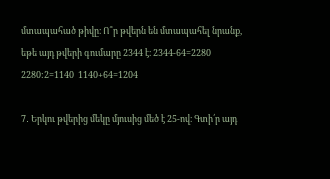մտապահած թիվը։ Ո՞ր թվերն են մտապահել նրանք, եթե այդ թվերի գումարը 2344 է։ 2344-64=2280  2280:2=1140  1140+64=1204

7․ Երկու թվերից մեկը մյուսից մեծ է 25-ով։ Գտի՛ր այդ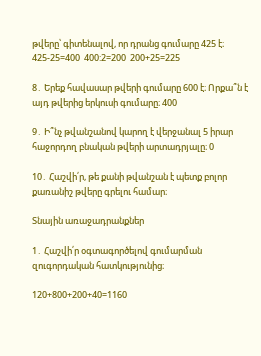թվերը՝ գիտենալով, որ դրանց գումարը 425 է։ 425-25=400  400:2=200  200+25=225

8․ Երեք հավասար թվերի գումարը 600 է։ Որքա՞ն է այդ թվերից երկուսի գումարը։ 400

9․ Ի՞նչ թվանշանով կարող է վերջանալ 5 իրար հաջորդող բնական թվերի արտադրյալը։ 0

10․ Հաշվի՛ր, թե քանի թվանշան է պետք բոլոր քառանիշ թվերը գրելու համար։

Տնային առաջադրանքներ

1․ Հաշվի՛ր օգտագործելով գումարման զուգորդական հատկությունից։

120+800+200+40=1160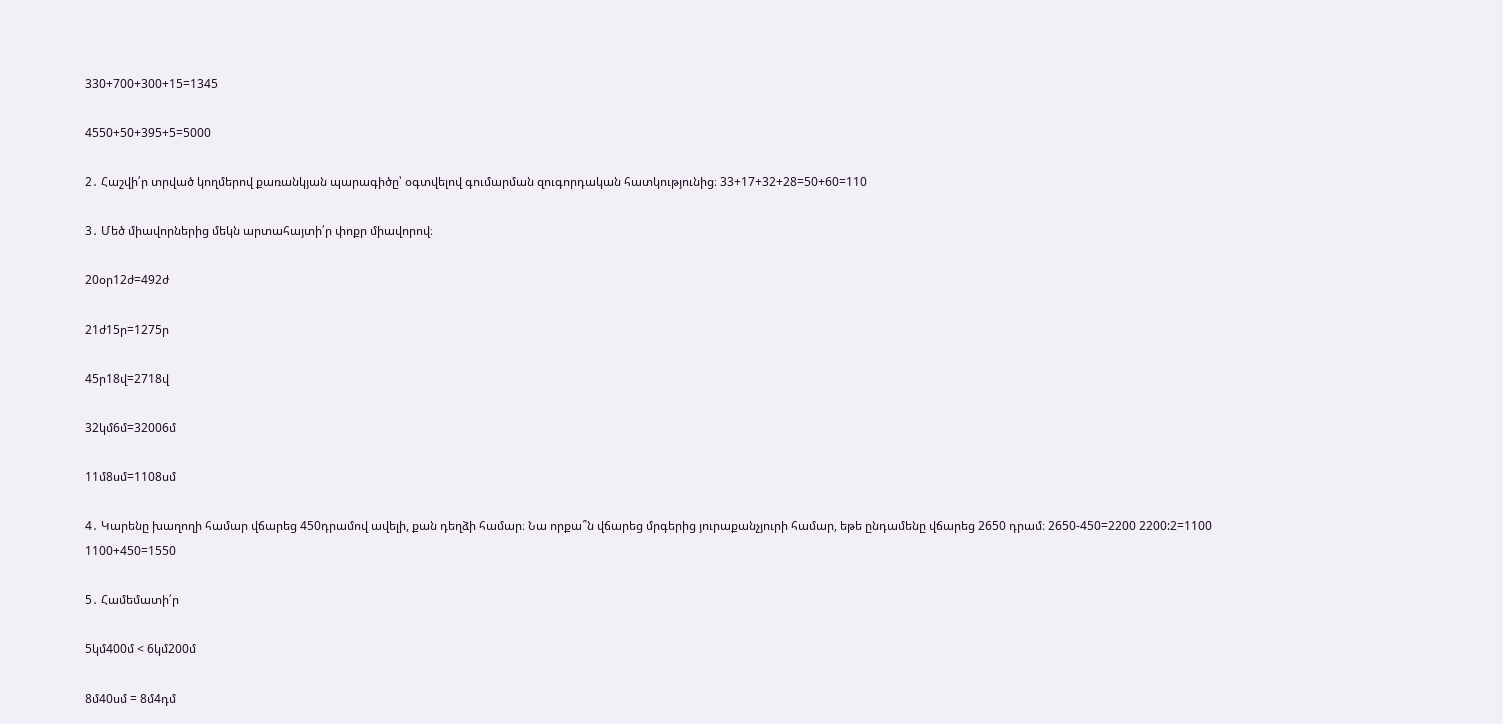330+700+300+15=1345

4550+50+395+5=5000

2․ Հաշվի՛ր տրված կողմերով քառանկյան պարագիծը՝ օգտվելով գումարման զուգորդական հատկությունից։ 33+17+32+28=50+60=110

3․ Մեծ միավորներից մեկն արտահայտի՛ր փոքր միավորով։

20օր12ժ=492ժ

21ժ15ր=1275ր

45ր18վ=2718վ

32կմ6մ=32006մ

11մ8սմ=1108սմ

4․ Կարենը խաղողի համար վճարեց 450դրամով ավելի, քան դեղձի համար։ Նա որքա՞ն վճարեց մրգերից յուրաքանչյուրի համար, եթե ընդամենը վճարեց 2650 դրամ։ 2650-450=2200 2200:2=1100  1100+450=1550

5․ Համեմատի՛ր

5կմ400մ < 6կմ200մ

8մ40սմ = 8մ4դմ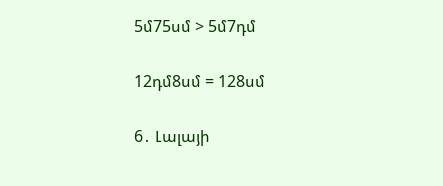5մ75սմ > 5մ7դմ

12դմ8սմ = 128սմ

6․ Լալայի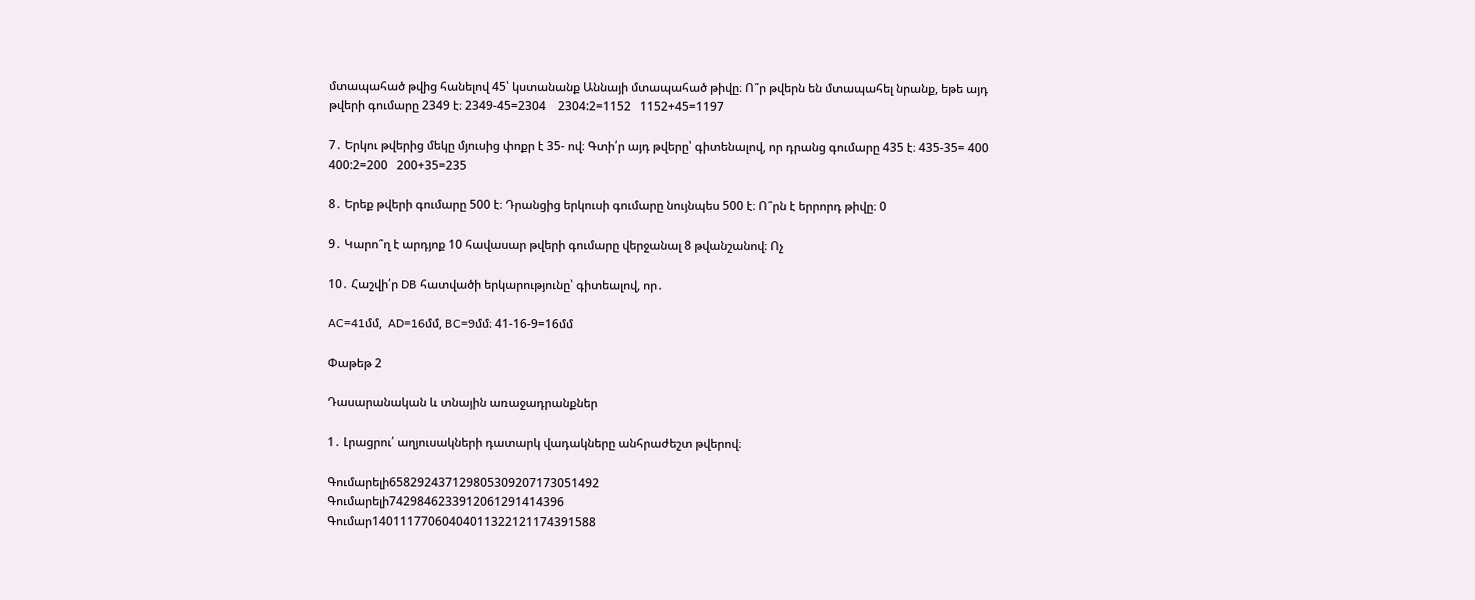մտապահած թվից հանելով 45՝ կստանանք Աննայի մտապահած թիվը։ Ո՞ր թվերն են մտապահել նրանք, եթե այդ թվերի գումարը 2349 է։ 2349-45=2304    2304:2=1152   1152+45=1197

7․ Երկու թվերից մեկը մյուսից փոքր է 35- ով։ Գտի՛ր այդ թվերը՝ գիտենալով, որ դրանց գումարը 435 է։ 435-35= 400 400:2=200   200+35=235

8․ Երեք թվերի գումարը 500 է։ Դրանցից երկուսի գումարը նույնպես 500 է։ Ո՞րն է երրորդ թիվը։ 0

9․ Կարո՞ղ է արդյոք 10 հավասար թվերի գումարը վերջանալ 8 թվանշանով։ Ոչ

10․ Հաշվի՛ր DB հատվածի երկարությունը՝ գիտեալով, որ․

AC=41մմ,  AD=16մմ, BC=9մմ։ 41-16-9=16մմ

Փաթեթ 2

Դասարանական և տնային առաջադրանքներ

1․ Լրացրու՛ աղյուսակների դատարկ վադակները անհրաժեշտ թվերով։

Գումարելի658292437129805309207173051492
Գումարելի7429846233912061291414396
Գումար14011177060404011322121174391588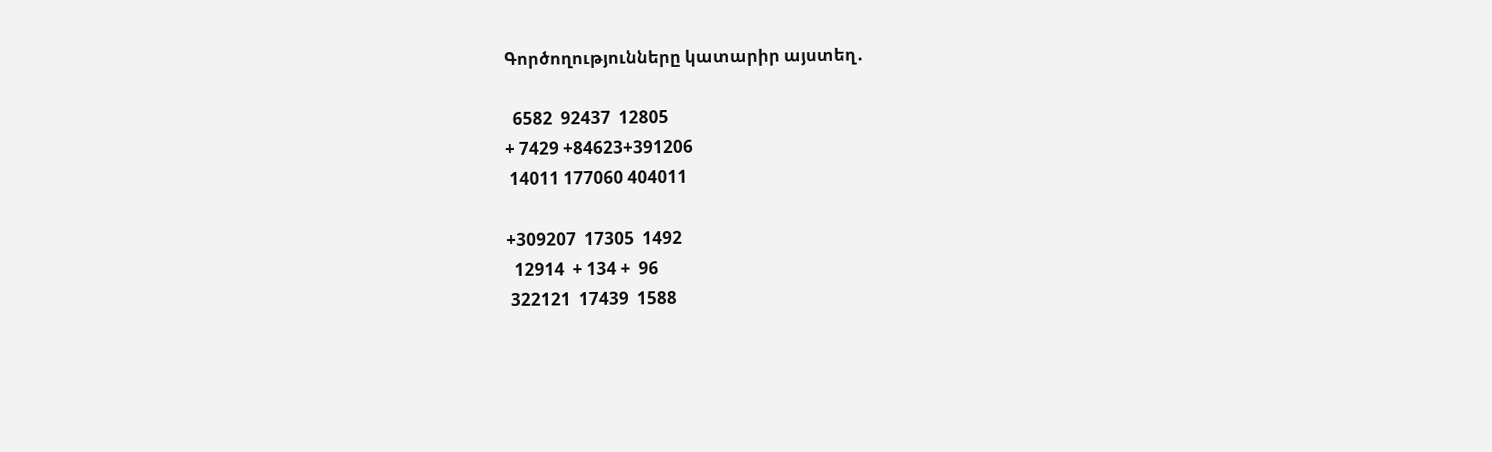Գործողությունները կատարիր այստեղ․

  6582  92437  12805
+ 7429 +84623+391206
 14011 177060 404011

+309207  17305  1492
  12914  + 134 +  96
 322121  17439  1588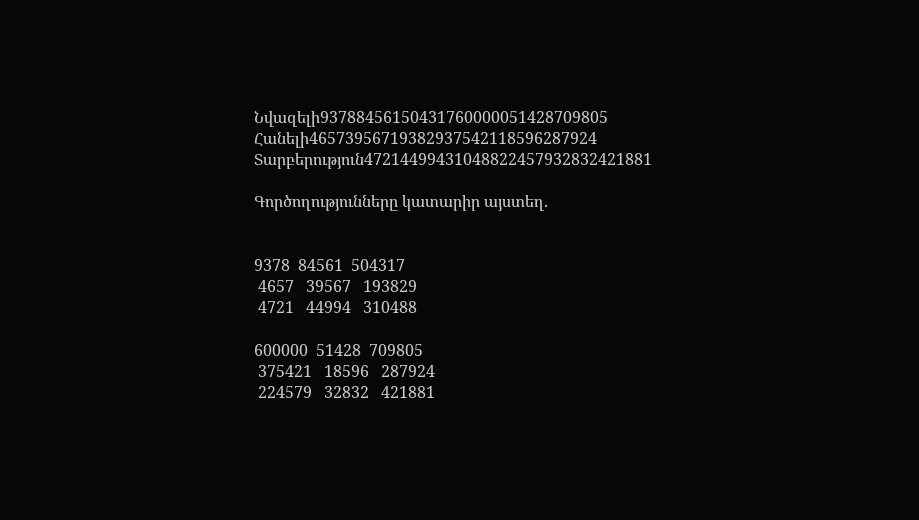Նվազելի93788456150431760000051428709805
Հանելի46573956719382937542118596287924
Տարբերություն47214499431048822457932832421881

Գործողությունները կատարիր այստեղ․


9378  84561  504317
 4657   39567   193829
 4721   44994   310488

600000  51428  709805
 375421   18596   287924
 224579   32832   421881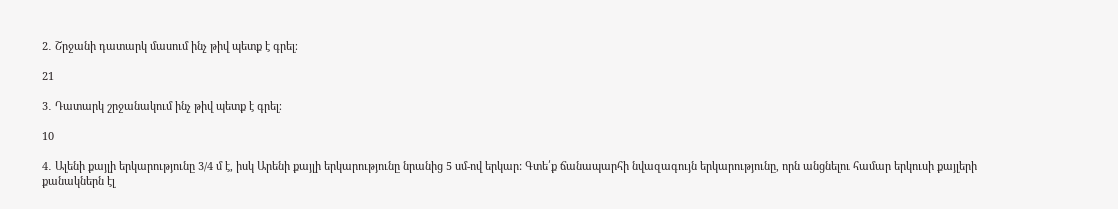2․ Շրջանի դատարկ մասում ինչ թիվ պետք է գրել։

21

3․ Դատարկ շրջանակում ինչ թիվ պետք է գրել։

10

4․ Ալենի քայլի երկարությունը 3/4 մ է, իսկ Արենի քայլի երկարությունը նրանից 5 սմ-ով երկար: Գտե՛ք ճանապարհի նվազագույն երկարությունը, որն անցնելու համար երկուսի քայլերի քանակներն էլ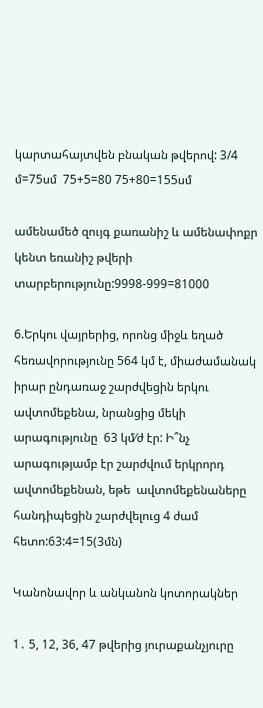կարտահայտվեն բնական թվերով: 3/4 մ=75սմ  75+5=80 75+80=155սմ

ամենամեծ զույգ քառանիշ և ամենափոքր կենտ եռանիշ թվերի  տարբերությունը:9998-999=81000

6.Երկու վայրերից, որոնց միջև եղած հեռավորությունը 564 կմ է, միաժամանակ իրար ընդառաջ շարժվեցին երկու ավտոմեքենա, նրանցից մեկի արագությունը  63 կմ⁄ժ էր: Ի՞նչ արագությամբ էր շարժվում երկրորդ ավտոմեքենան, եթե  ավտոմեքենաները հանդիպեցին շարժվելուց 4 ժամ հետո:63:4=15(3մն)

Կանոնավոր և անկանոն կոտորակներ

1․ 5, 12, 36, 47 թվերից յուրաքանչյուրը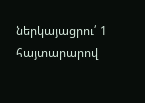ներկայացրու՛ 1 հայտարարով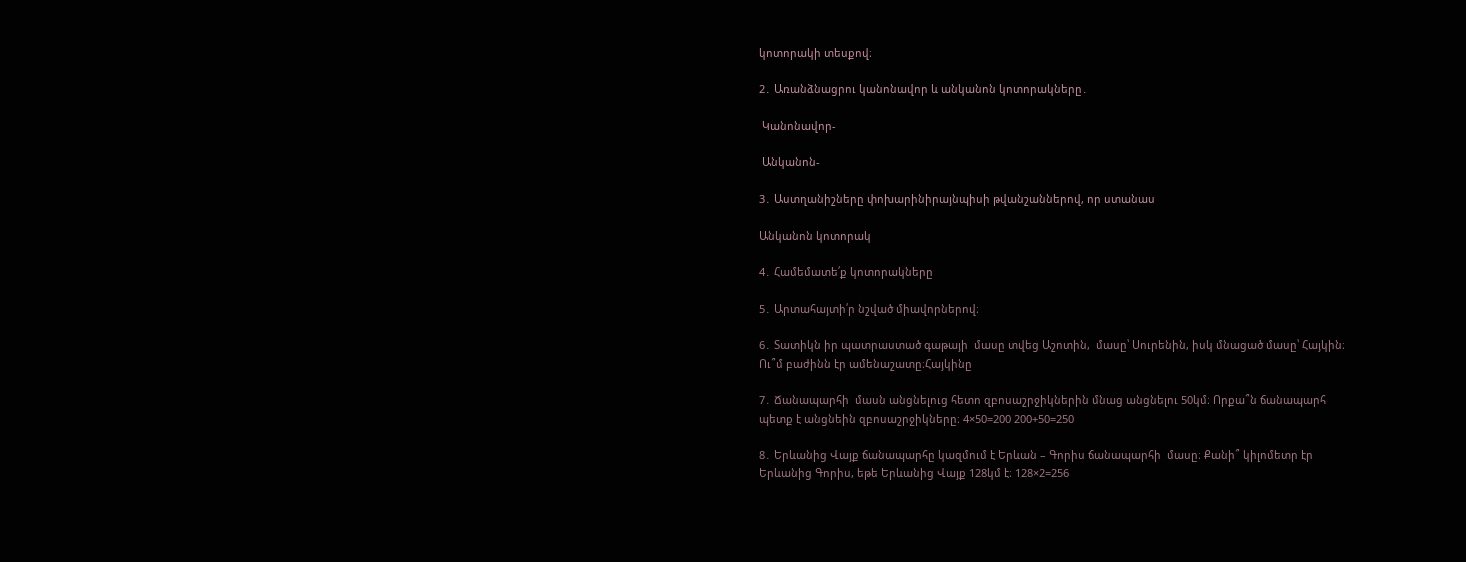կոտորակի տեսքով։

2․ Առանձնացրու կանոնավոր և անկանոն կոտորակները․

 Կանոնավոր-

 Անկանոն-

3․ Աստղանիշները փոխարինիրայնպիսի թվանշաններով, որ ստանաս

Անկանոն կոտորակ

4․ Համեմատե՛ք կոտորակները

5․ Արտահայտի՛ր նշված միավորներով։

6․ Տատիկն իր պատրաստած գաթայի  մասը տվեց Աշոտին,  մասը՝ Սուրենին, իսկ մնացած մասը՝ Հայկին։ Ու՞մ բաժինն էր ամենաշատը։Հայկինը

7․ Ճանապարհի  մասն անցնելուց հետո զբոսաշրջիկներին մնաց անցնելու 50կմ։ Որքա՞ն ճանապարհ պետք է անցնեին զբոսաշրջիկները։ 4×50=200 200+50=250

8․ Երևանից Վայք ճանապարհը կազմում է Երևան – Գորիս ճանապարհի  մասը։ Քանի՞ կիլոմետր էր Երևանից Գորիս, եթե Երևանից Վայք 128կմ է։ 128×2=256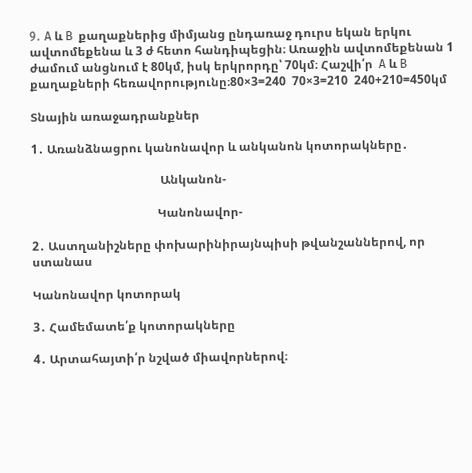9․ A և B  քաղաքներից միմյանց ընդառաջ դուրս եկան երկու ավտոմեքենա և 3 ժ հետո հանդիպեցին։ Առաջին ավտոմեքենան 1 ժամում անցնում է 80կմ, իսկ երկրորդը՝ 70կմ։ Հաշվի՛ր  A և B  քաղաքների հեռավորությունը։80×3=240  70×3=210  240+210=450կմ

Տնային առաջադրանքներ

1․ Առանձնացրու կանոնավոր և անկանոն կոտորակները․

                                           Անկանոն-

                                          Կանոնավոր-

2․ Աստղանիշները փոխարինիրայնպիսի թվանշաններով, որ ստանաս

Կանոնավոր կոտորակ

3․ Համեմատե՛ք կոտորակները

4․ Արտահայտի՛ր նշված միավորներով։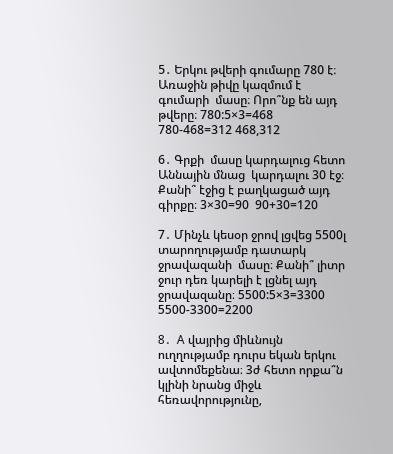5․ Երկու թվերի գումարը 780 է։ Առաջին թիվը կազմում է գումարի  մասը։ Որո՞նք են այդ թվերը։ 780:5×3=468  780-468=312 468,312

6․ Գրքի  մասը կարդալուց հետո Աննային մնաց  կարդալու 30 էջ։ Քանի՞ էջից է բաղկացած այդ գիրքը։ 3×30=90  90+30=120

7․ Մինչև կեսօր ջրով լցվեց 5500լ տարողությամբ դատարկ ջրավազանի  մասը։ Քանի՞ լիտր ջուր դեռ կարելի է լցնել այդ ջրավազանը։ 5500:5×3=3300  5500-3300=2200

8․  A վայրից միևնույն ուղղությամբ դուրս եկան երկու ավտոմեքենա։ 3ժ հետո որքա՞ն կլինի նրանց միջև հեռավորությունը,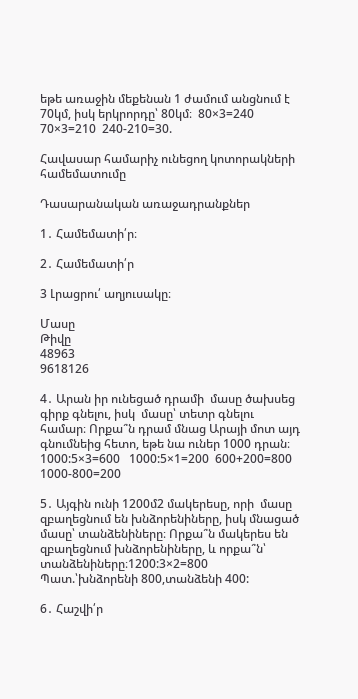եթե առաջին մեքենան 1 ժամում անցնում է 70կմ, իսկ երկրորդը՝ 80կմ։  80×3=240  70×3=210  240-210=30.

Հավասար համարիչ ունեցող կոտորակների համեմատումը

Դասարանական առաջադրանքներ

1․ Համեմատի՛ր։

2․ Համեմատի՛ր

3 Լրացրու՛ աղյուսակը։

Մասը
Թիվը
48963
9618126

4․ Արան իր ունեցած դրամի  մասը ծախսեց գիրք գնելու, իսկ  մասը՝ տետր գնելու համար։ Որքա՞ն դրամ մնաց Արայի մոտ այդ գնումնեից հետո, եթե նա ուներ 1000 դրան։ 1000:5×3=600   1000:5×1=200  600+200=800  1000-800=200

5․ Այգին ունի 1200մ2 մակերեսը, որի  մասը զբաղեցնում են խնձորենիները, իսկ մնացած մասը՝ տանձենիները։ Որքա՞ն մակերես են զբաղեցնում խնձորենիները, և որքա՞ն՝ տանձենիները։1200:3×2=800  Պատ.՝խնձորենի 800,տանձենի 400:

6․ Հաշվի՛ր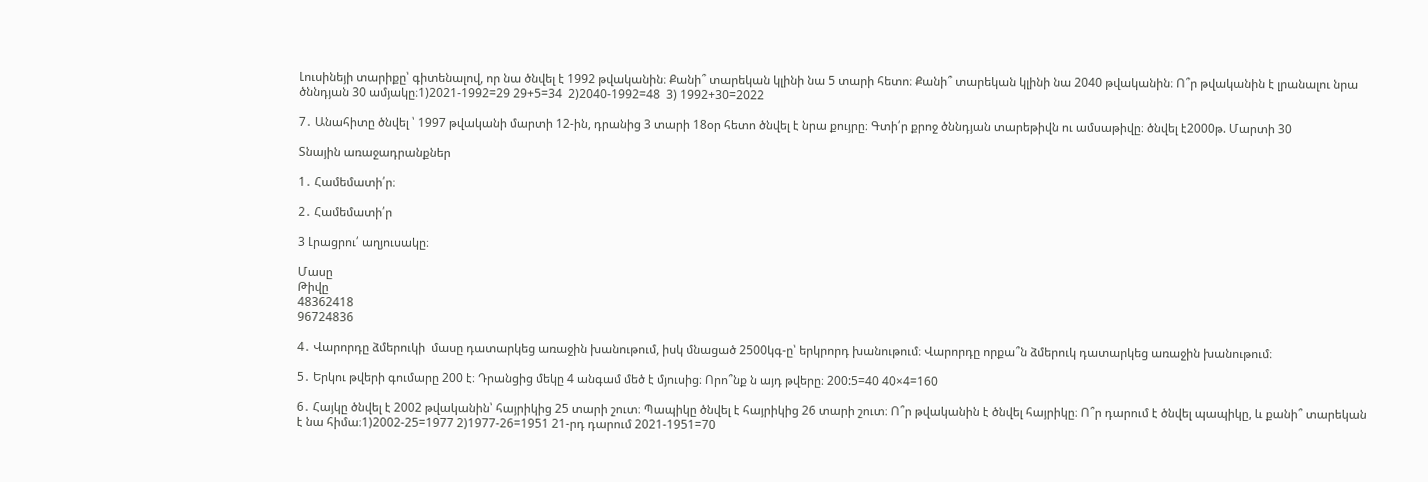Լուսինեյի տարիքը՝ գիտենալով, որ նա ծնվել է 1992 թվականին։ Քանի՞ տարեկան կլինի նա 5 տարի հետո։ Քանի՞ տարեկան կլինի նա 2040 թվականին։ Ո՞ր թվականին է լրանալու նրա ծննդյան 30 ամյակը։1)2021-1992=29 29+5=34  2)2040-1992=48  3) 1992+30=2022

7․ Անահիտը ծնվել ՝ 1997 թվականի մարտի 12-ին, դրանից 3 տարի 18օր հետո ծնվել է նրա քույրը։ Գտի՛ր քրոջ ծննդյան տարեթիվն ու ամսաթիվը։ ծնվել է2000թ. Մարտի 30

Տնային առաջադրանքներ

1․ Համեմատի՛ր։

2․ Համեմատի՛ր

3 Լրացրու՛ աղյուսակը։

Մասը
Թիվը
48362418
96724836

4․ Վարորդը ձմերուկի  մասը դատարկեց առաջին խանութում, իսկ մնացած 2500կգ-ը՝ երկրորդ խանութում։ Վարորդը որքա՞ն ձմերուկ դատարկեց առաջին խանութում։

5․ Երկու թվերի գումարը 200 է։ Դրանցից մեկը 4 անգամ մեծ է մյուսից։ Որո՞նք ն այդ թվերը։ 200:5=40 40×4=160

6․ Հայկը ծնվել է 2002 թվականին՝ հայրիկից 25 տարի շուտ։ Պապիկը ծնվել է հայրիկից 26 տարի շուտ։ Ո՞ր թվականին է ծնվել հայրիկը։ Ո՞ր դարում է ծնվել պապիկը, և քանի՞ տարեկան է նա հիմա։1)2002-25=1977 2)1977-26=1951 21-րդ դարում 2021-1951=70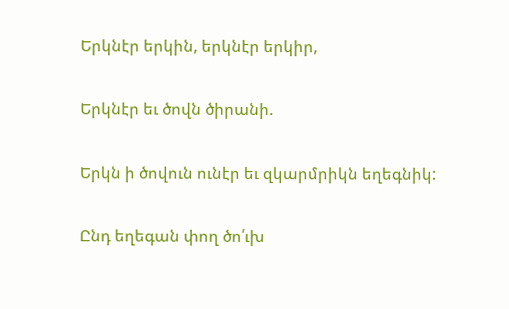Երկնէր երկին, երկնէր երկիր,

Երկնէր եւ ծովն ծիրանի.

Երկն ի ծովուն ունէր եւ զկարմրիկն եղեգնիկ:

Ընդ եղեգան փող ծո՛ւխ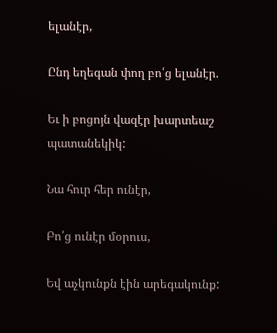ելանէր,

Ընդ եղեգան փող բո՛ց ելանէր.

Եւ ի բոցոյն վազէր խարտեաշ պատանեկիկ:

Նա հուր հեր ունէր,

Բո՛ց ունէր մօրուս,

Եվ աչկունքն էին արեգակունք: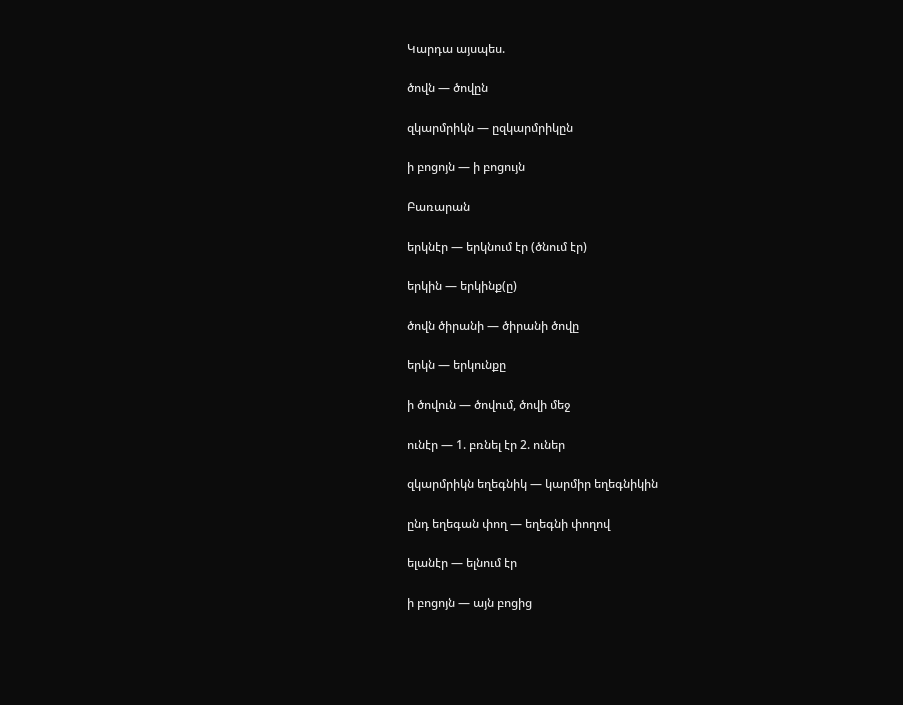Կարդա այսպես.

ծովն — ծովըն

զկարմրիկն — ըզկարմրիկըն

ի բոցոյն — ի բոցույն

Բառարան

երկնէր — երկնում էր (ծնում էր)

երկին — երկինք(ը)

ծովն ծիրանի — ծիրանի ծովը

երկն — երկունքը

ի ծովուն — ծովում, ծովի մեջ

ունէր — 1. բռնել էր 2. ուներ

զկարմրիկն եղեգնիկ — կարմիր եղեգնիկին

ընդ եղեգան փող — եղեգնի փողով

ելանէր — ելնում էր

ի բոցոյն — այն բոցից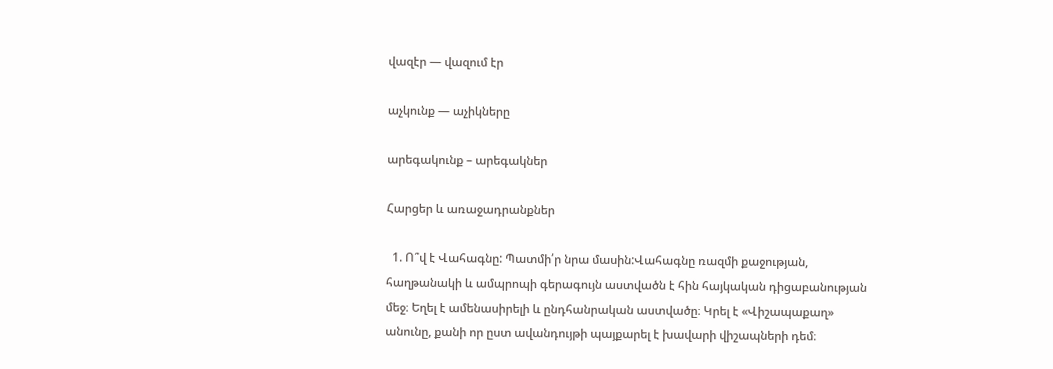վազէր — վազում էր

աչկունք — աչիկները

արեգակունք – արեգակներ

Հարցեր և առաջադրանքներ

  1. Ո՞վ է Վահագնը: Պատմի՛ր նրա մասին:Վահագնը ռազմի քաջության, հաղթանակի և ամպրոպի գերագույն աստվածն է հին հայկական դիցաբանության մեջ։ Եղել է ամենասիրելի և ընդհանրական աստվածը։ Կրել է «Վիշապաքաղ» անունը, քանի որ ըստ ավանդույթի պայքարել է խավարի վիշապների դեմ։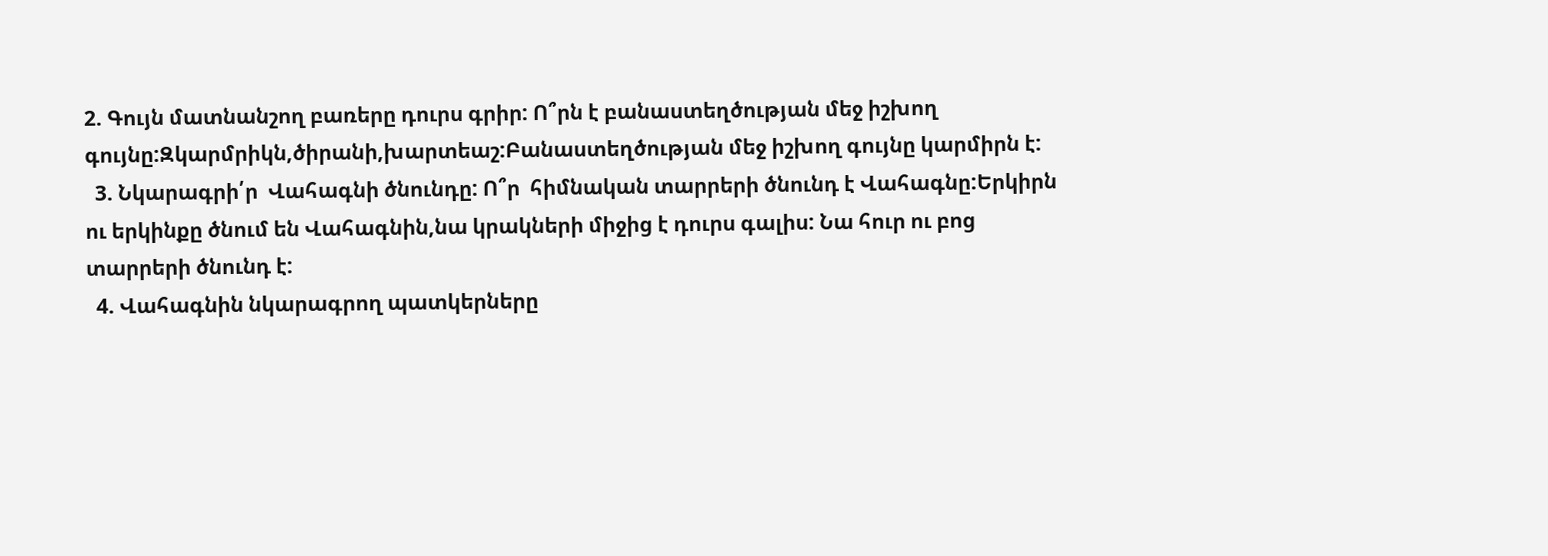2. Գույն մատնանշող բառերը դուրս գրիր: Ո՞րն է բանաստեղծության մեջ իշխող գույնը:Զկարմրիկն,ծիրանի,խարտեաշ:Բանաստեղծության մեջ իշխող գույնը կարմիրն է:
  3. Նկարագրի՛ր  Վահագնի ծնունդը: Ո՞ր  հիմնական տարրերի ծնունդ է Վահագնը:Երկիրն ու երկինքը ծնում են Վահագնին,նա կրակների միջից է դուրս գալիս: Նա հուր ու բոց տարրերի ծնունդ է:
  4. Վահագնին նկարագրող պատկերները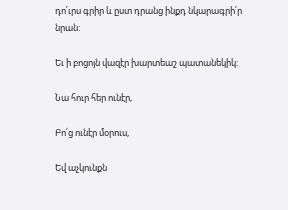դո՛ւրս գրիր և ըստ դրանց ինքդ նկարագրի՛ր նրան:

Եւ ի բոցոյն վազէր խարտեաշ պատանեկիկ:

Նա հուր հեր ունէր,

Բո՛ց ունէր մօրուս,

Եվ աչկունքն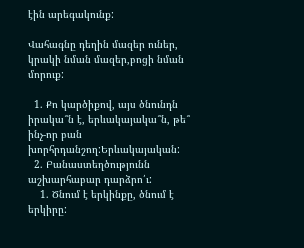էին արեգակունք:

Վահագնը դեղին մազեր ուներ, կրակի նման մազեր,բոցի նման մորուք:

  1. Քո կարծիքով, այս ծնունդն իրակա՞ն է, երևակայակա՞ն, թե՞ ինչ-որ բան խորհրդանշող:Երևակայական:
  2. Բանաստեղծությունն աշխարհաբար դարձրո՛ւ:
    1. Ծնում է երկինքը, ծնում է երկիրը: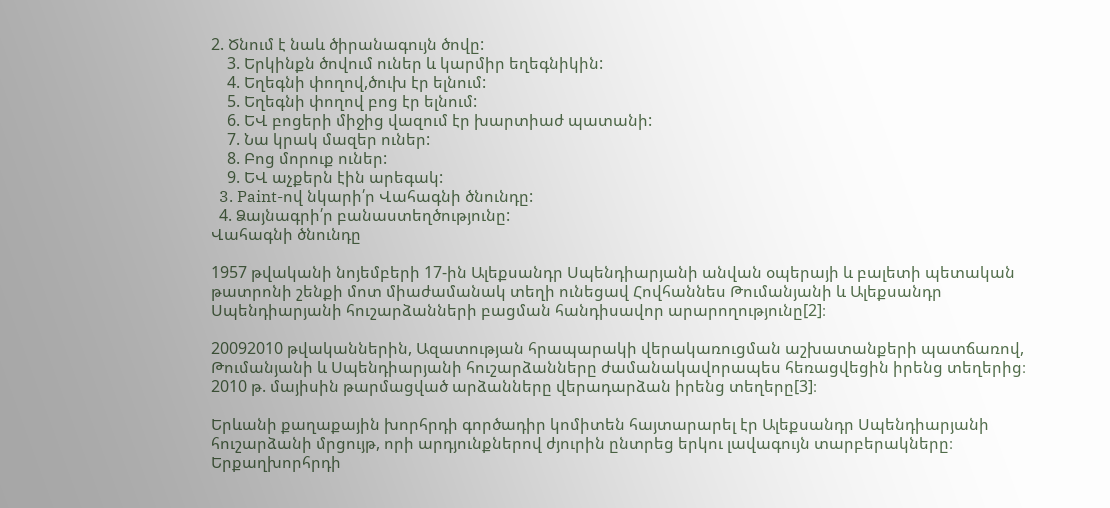2. Ծնում է նաև ծիրանագույն ծովը:
    3. Երկինքն ծովում ուներ և կարմիր եղեգնիկին:
    4. Եղեգնի փողով,ծուխ էր ելնում:
    5. Եղեգնի փողով բոց էր ելնում:
    6. ԵՎ բոցերի միջից վազում էր խարտիաժ պատանի:
    7. Նա կրակ մազեր ուներ:
    8. Բոց մորուք ուներ:
    9. ԵՎ աչքերն էին արեգակ:
  3. Paint-ով նկարի՛ր Վահագնի ծնունդը:
  4. Ձայնագրի՛ր բանաստեղծությունը:
Վահագնի ծնունդը

1957 թվականի նոյեմբերի 17-ին Ալեքսանդր Սպենդիարյանի անվան օպերայի և բալետի պետական թատրոնի շենքի մոտ միաժամանակ տեղի ունեցավ Հովհաննես Թումանյանի և Ալեքսանդր Սպենդիարյանի հուշարձանների բացման հանդիսավոր արարողությունը[2]։

20092010 թվականներին, Ազատության հրապարակի վերակառուցման աշխատանքերի պատճառով, Թումանյանի և Սպենդիարյանի հուշարձանները ժամանակավորապես հեռացվեցին իրենց տեղերից։ 2010 թ. մայիսին թարմացված արձանները վերադարձան իրենց տեղերը[3]։

Երևանի քաղաքային խորհրդի գործադիր կոմիտեն հայտարարել էր Ալեքսանդր Սպենդիարյանի հուշարձանի մրցույթ, որի արդյունքներով ժյուրին ընտրեց երկու լավագույն տարբերակները։ Երքաղխորհրդի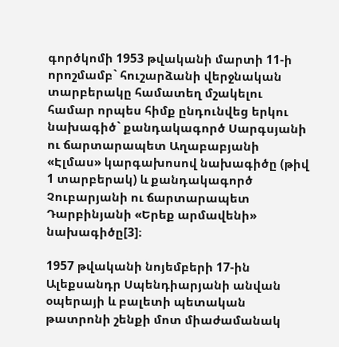գործկոմի 1953 թվականի մարտի 11-ի որոշմամբ` հուշարձանի վերջնական տարբերակը համատեղ մշակելու համար որպես հիմք ընդունվեց երկու նախագիծ` քանդակագործ Սարգսյանի ու ճարտարապետ Աղաբաբյանի «Էլմաս» կարգախոսով նախագիծը (թիվ 1 տարբերակ) և քանդակագործ Չուբարյանի ու ճարտարապետ Դարբինյանի «Երեք արմավենի» նախագիծը[3]։

1957 թվականի նոյեմբերի 17-ին Ալեքսանդր Սպենդիարյանի անվան օպերայի և բալետի պետական թատրոնի շենքի մոտ միաժամանակ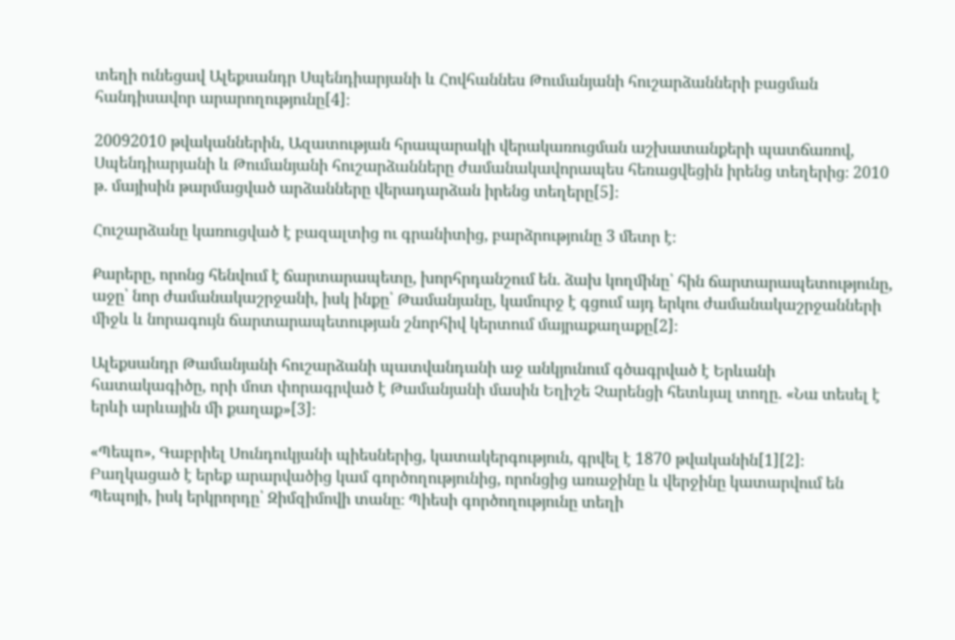տեղի ունեցավ Ալեքսանդր Սպենդիարյանի և Հովհաննես Թումանյանի հուշարձանների բացման հանդիսավոր արարողությունը[4]։

20092010 թվականներին, Ազատության հրապարակի վերակառուցման աշխատանքերի պատճառով, Սպենդիարյանի և Թումանյանի հուշարձանները ժամանակավորապես հեռացվեցին իրենց տեղերից։ 2010 թ. մայիսին թարմացված արձանները վերադարձան իրենց տեղերը[5]։

Հուշարձանը կառուցված է բազալտից ու գրանիտից, բարձրությունը 3 մետր է։

Քարերը, որոնց հենվում է ճարտարապետը, խորհրդանշում են. ձախ կողմինը՝ հին ճարտարապետությունը, աջը՝ նոր ժամանակաշրջանի, իսկ ինքը՝ Թամանյանը, կամուրջ է գցում այդ երկու ժամանակաշրջանների միջև և նորագույն ճարտարապետության շնորհիվ կերտում մայրաքաղաքը[2]։

Ալեքսանդր Թամանյանի հուշարձանի պատվանդանի աջ անկյունում գծագրված է Երևանի հատակագիծը, որի մոտ փորագրված է Թամանյանի մասին Եղիշե Չարենցի հետևյալ տողը. «Նա տեսել է երևի արևային մի քաղաք»[3]։

«Պեպո», Գաբրիել Սունդուկյանի պիեսներից, կատակերգություն, գրվել է 1870 թվականին[1][2]։ Բաղկացած է երեք արարվածից կամ գործողությունից, որոնցից առաջինը և վերջինը կատարվում են Պեպոյի, իսկ երկրորդը՝ Զիմզիմովի տանը։ Պիեսի գործողությունը տեղի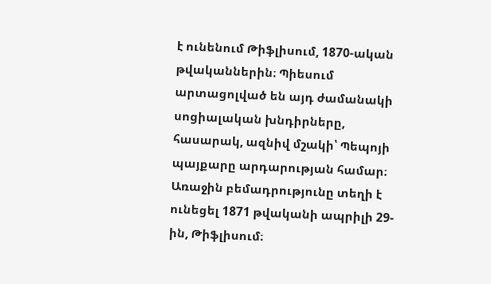է ունենում Թիֆլիսում, 1870-ական թվականներին։ Պիեսում արտացոլված են այդ ժամանակի սոցիալական խնդիրները, հասարակ, ազնիվ մշակի՝ Պեպոյի պայքարը արդարության համար։ Առաջին բեմադրությունը տեղի է ունեցել 1871 թվականի ապրիլի 29-ին, Թիֆլիսում։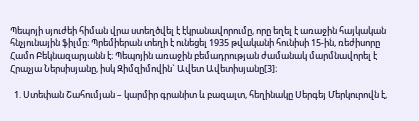Պեպոյի սյուժեի հիման վրա ստեղծվել է էկրանավորումը, որը եղել է առաջին հայկական հնչյունային ֆիլմը։ Պրեմիերան տեղի է ունեցել 1935 թվականի հունիսի 15-ին, ռեժիսորը Համո Բեկնազարյանն է։ Պեպոյին առաջին բեմադրության ժամանակ մարմնավորել է Հրաչյա Ներսիսյանը, իսկ Զիմզիմովին` Ավետ Ավետիսյանը[3]։

  1. Ստեփան Շահումյան – կարմիր գրանիտ և բազալտ, հեղինակը Սերգեյ Մերկուրովն է,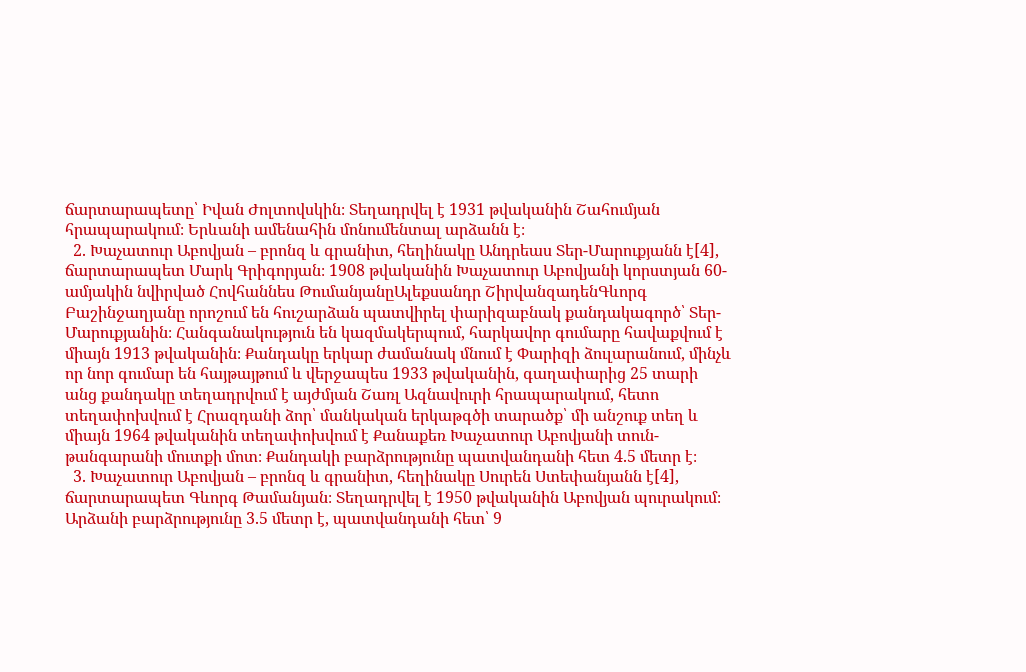ճարտարապետը՝ Իվան Ժոլտովսկին։ Տեղադրվել է 1931 թվականին Շահումյան հրապարակում։ Երևանի ամենահին մոնումենտալ արձանն է։
  2. Խաչատուր Աբովյան – բրոնզ և գրանիտ, հեղինակը Անդրեաս Տեր-Մարուքյանն է[4], ճարտարապետ Մարկ Գրիգորյան։ 1908 թվականին Խաչատուր Աբովյանի կորստյան 60-ամյակին նվիրված Հովհաննես ԹումանյանըԱլեքսանդր ՇիրվանզադենԳևորգ Բաշինջաղյանը որոշում են հուշարձան պատվիրել փարիզաբնակ քանդակագործ՝ Տեր-Մարուքյանին։ Հանգանակություն են կազմակերպում, հարկավոր գումարը հավաքվում է միայն 1913 թվականին։ Քանդակը երկար ժամանակ մնում է Փարիզի ձուլարանում, մինչև որ նոր գումար են հայթայթում և վերջապես 1933 թվականին, գաղափարից 25 տարի անց քանդակը տեղադրվում է այժմյան Շառլ Ազնավուրի հրապարակում, հետո տեղափոխվում է Հրազդանի ձոր՝ մանկական երկաթգծի տարածք՝ մի անշուք տեղ և միայն 1964 թվականին տեղափոխվում է Քանաքեռ Խաչատուր Աբովյանի տուն-թանգարանի մուտքի մոտ։ Քանդակի բարձրությունը պատվանդանի հետ 4.5 մետր է։
  3. Խաչատուր Աբովյան – բրոնզ և գրանիտ, հեղինակը Սուրեն Ստեփանյանն է[4], ճարտարապետ Գևորգ Թամանյան։ Տեղադրվել է 1950 թվականին Աբովյան պուրակում։ Արձանի բարձրությունը 3.5 մետր է, պատվանդանի հետ՝ 9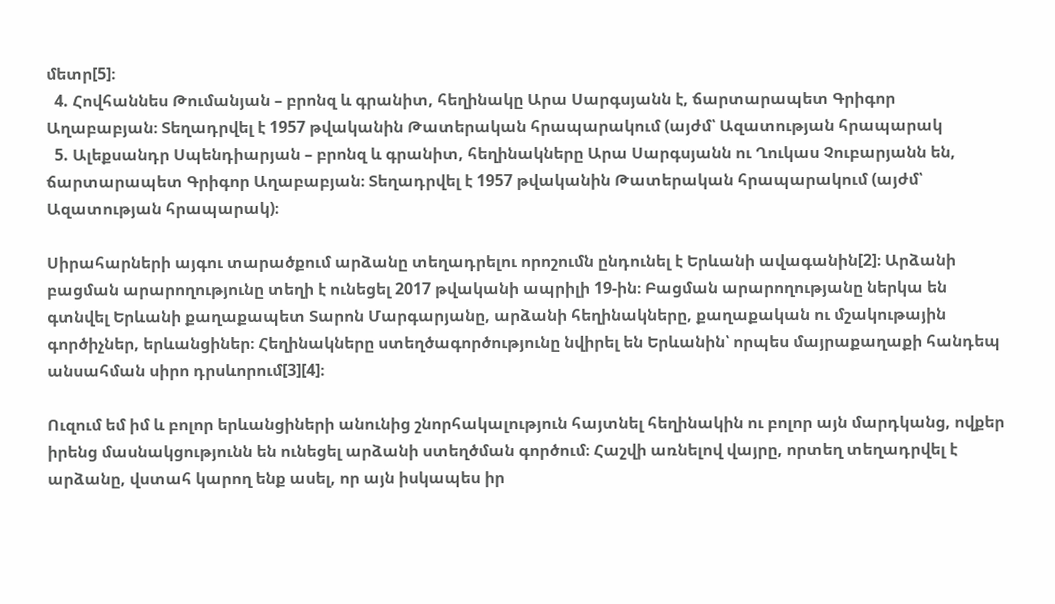մետր[5]։
  4. Հովհաննես Թումանյան – բրոնզ և գրանիտ, հեղինակը Արա Սարգսյանն է, ճարտարապետ Գրիգոր Աղաբաբյան։ Տեղադրվել է 1957 թվականին Թատերական հրապարակում (այժմ՝ Ազատության հրապարակ
  5. Ալեքսանդր Սպենդիարյան – բրոնզ և գրանիտ, հեղինակները Արա Սարգսյանն ու Ղուկաս Չուբարյանն են, ճարտարապետ Գրիգոր Աղաբաբյան։ Տեղադրվել է 1957 թվականին Թատերական հրապարակում (այժմ՝ Ազատության հրապարակ)։

Սիրահարների այգու տարածքում արձանը տեղադրելու որոշումն ընդունել է Երևանի ավագանին[2]։ Արձանի բացման արարողությունը տեղի է ունեցել 2017 թվականի ապրիլի 19-ին։ Բացման արարողությանը ներկա են գտնվել Երևանի քաղաքապետ Տարոն Մարգարյանը, արձանի հեղինակները, քաղաքական ու մշակութային գործիչներ, երևանցիներ։ Հեղինակները ստեղծագործությունը նվիրել են Երևանին՝ որպես մայրաքաղաքի հանդեպ անսահման սիրո դրսևորում[3][4]։

Ուզում եմ իմ և բոլոր երևանցիների անունից շնորհակալություն հայտնել հեղինակին ու բոլոր այն մարդկանց, ովքեր իրենց մասնակցությունն են ունեցել արձանի ստեղծման գործում։ Հաշվի առնելով վայրը, որտեղ տեղադրվել է արձանը, վստահ կարող ենք ասել, որ այն իսկապես իր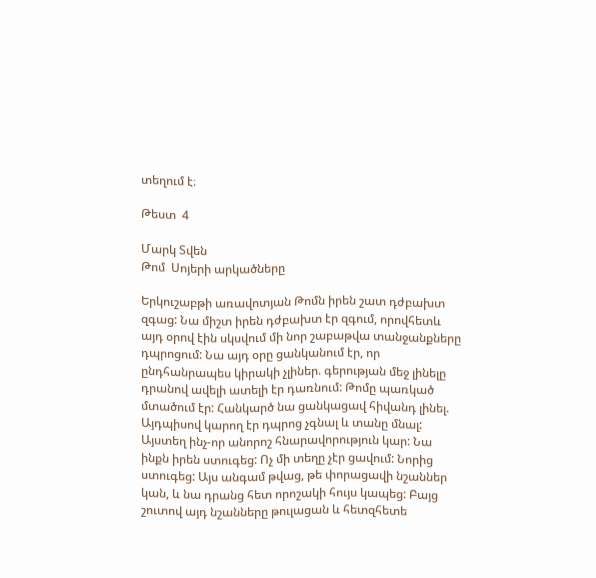տեղում է։

Թեստ  4

Մարկ Տվեն
Թոմ  Սոյերի արկածները

Երկուշաբթի առավոտյան Թոմն իրեն շատ դժբախտ զգաց: Նա միշտ իրեն դժբախտ էր զգում, որովհետև այդ օրով էին սկսվում մի նոր շաբաթվա տանջանքները դպրոցում: Նա այդ օրը ցանկանում էր, որ ընդհանրապես կիրակի չլիներ. գերության մեջ լինելը դրանով ավելի ատելի էր դառնում: Թոմը պառկած մտածում էր: Հանկարծ նա ցանկացավ հիվանդ լինել. Այդպիսով կարող էր դպրոց չգնալ և տանը մնալ: Այստեղ ինչ-որ անորոշ հնարավորություն կար: Նա ինքն իրեն ստուգեց: Ոչ մի տեղը չէր ցավում: Նորից ստուգեց: Այս անգամ թվաց, թե փորացավի նշաններ կան, և նա դրանց հետ որոշակի հույս կապեց: Բայց շուտով այդ նշանները թուլացան և հետզհետե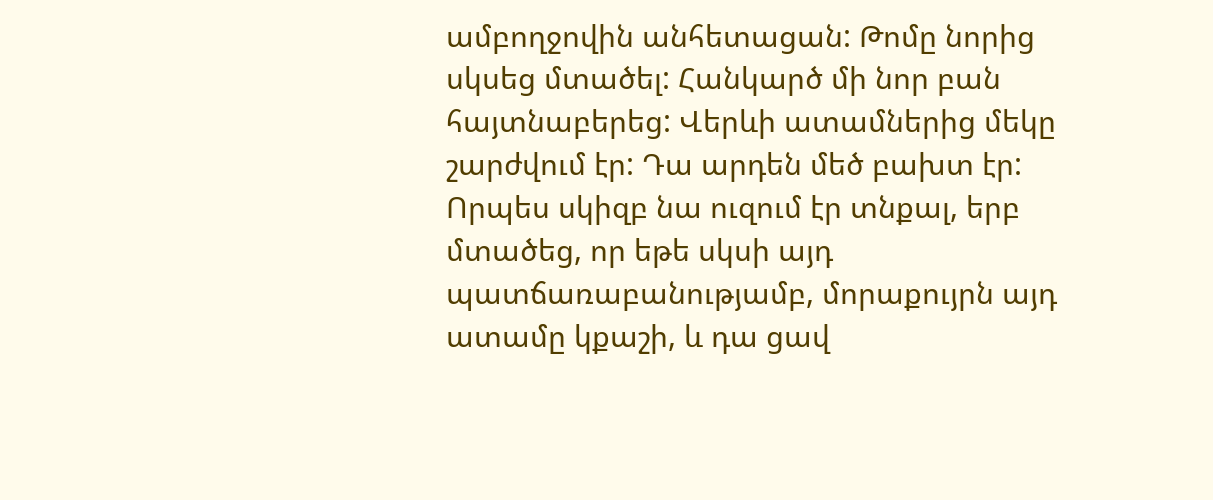ամբողջովին անհետացան: Թոմը նորից սկսեց մտածել: Հանկարծ մի նոր բան հայտնաբերեց: Վերևի ատամներից մեկը շարժվում էր: Դա արդեն մեծ բախտ էր: Որպես սկիզբ նա ուզում էր տնքալ, երբ մտածեց, որ եթե սկսի այդ պատճառաբանությամբ, մորաքույրն այդ ատամը կքաշի, և դա ցավ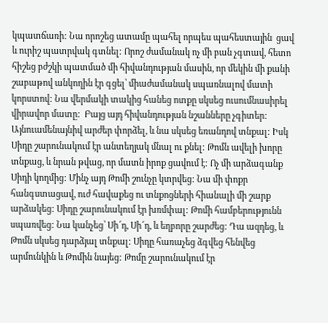կպատճառի: Նա որոշեց ատամը պահել որպես պահեստային  ցավ և ուրիշ պատրվակ գտնել: Որոշ ժամանակ ոչ մի բան չգտավ, հետո հիշեց բժշկի պատմած մի հիվանդության մասին, որ մեկին մի քանի շաբաթով անկողին էր գցել՝ միաժամանակ սպառնալով մատի կորստով: Նա վերմակի տակից հանեց ոտքը սկսեց ուսումնասիրել վիրավոր մատը:  Բայց այդ հիվանդության նշանները չգիտեր: Այնուամենայնիվ արժեր փորձել, և նա սկսեց եռանդով տնքալ: Իսկ Սիդը շարունակում էր անտեղյակ մնալ ու քնել: Թոմն ավելի խորը տնքաց, և նրան թվաց, որ մատն իրոք ցավում է: Ոչ մի արձագանք Սիդի կողմից: Մինչ այդ Թոմի շունչը կտրվեց: Նա մի փոքր հանգստացավ, ուժ հավաքեց ու տնքոցների հիանալի մի շարք արձակեց: Սիդը շարունակում էր խռմփալ: Թոմի համբերությունն սպառվեց: Նա կանչեց՝ Սի՜դ, Սի՜դ, և եղբորը շարժեց: Դա ազդեց, և Թոմն սկսեց դարձյալ տնքալ: Սիդը հառաչեց ձգվեց հենվեց արմունկին և Թոմին նայեց: Թոմը շարունակում էր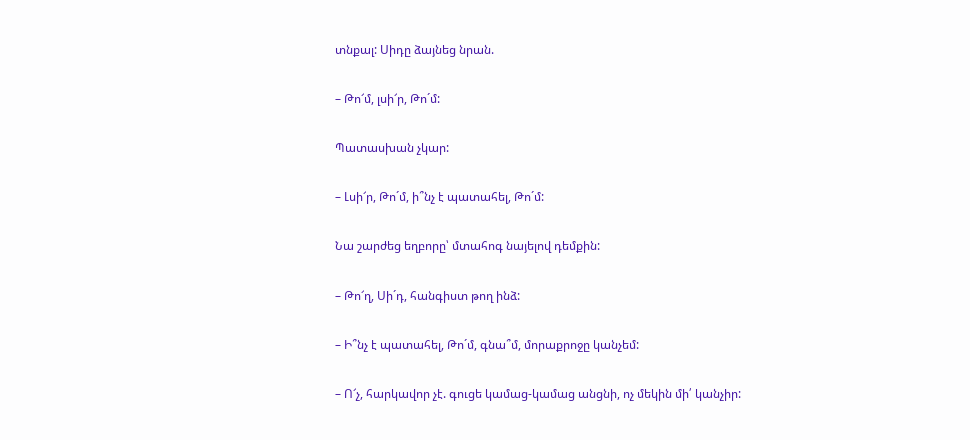տնքալ: Սիդը ձայնեց նրան.

– Թո՜մ, լսի՜ր, Թո´մ:

Պատասխան չկար:

– Լսի՜ր, Թո´մ, ի՞նչ է պատահել, Թո´մ:

Նա շարժեց եղբորը՝ մտահոգ նայելով դեմքին:

– Թո՜ղ, Սի´դ, հանգիստ թող ինձ:

– Ի՞նչ է պատահել, Թո´մ, գնա՞մ, մորաքրոջը կանչեմ:

– Ո՜չ, հարկավոր չէ. գուցե կամաց-կամաց անցնի, ոչ մեկին մի՛ կանչիր: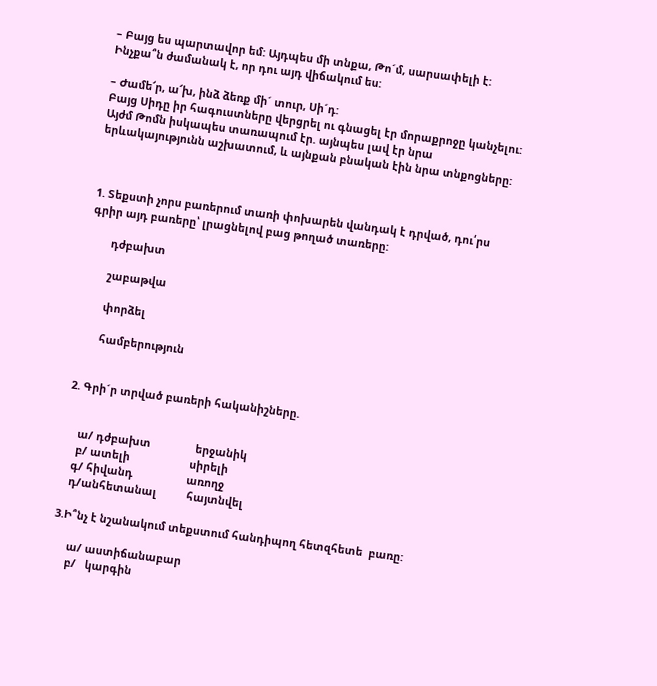– Բայց ես պարտավոր եմ: Այդպես մի տնքա, Թո´մ, սարսափելի է: Ինչքա՞ն ժամանակ է, որ դու այդ վիճակում ես:

– Ժամե՜ր, ա՜խ, ինձ ձեռք մի´ տուր, Սի´դ:
Բայց Սիդը իր հագուստները վերցրել ու գնացել էր մորաքրոջը կանչելու:  Այժմ Թոմն իսկապես տառապում էր. այնպես լավ էր նրա երևակայությունն աշխատում, և այնքան բնական էին նրա տնքոցները:



1. Տեքստի չորս բառերում տառի փոխարեն վանդակ է դրված, դու՛րս գրիր այդ բառերը՝ լրացնելով բաց թողած տառերը:

       դժբախտ

       շաբաթվա

       փորձել

       համբերություն


2. Գրի´ր տրված բառերի հականիշները.


    ա/ դժբախտ               երջանիկ
    բ/ ատելի                    սիրելի
   գ/ հիվանդ                  առողջ
   դ/անհետանալ          հայտնվել

3.Ի՞նչ է նշանակում տեքստում հանդիպող հետզհետե  բառը:

     ա/ աստիճանաբար
     բ/   կարգին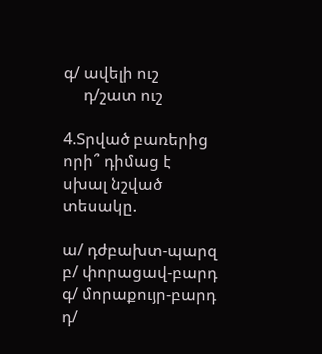գ/ ավելի ուշ
     դ/շատ ուշ

4.Տրված բառերից որի՞ դիմաց է սխալ նշված տեսակը.

ա/ դժբախտ-պարզ
բ/ փորացավ-բարդ
գ/ մորաքույր-բարդ
դ/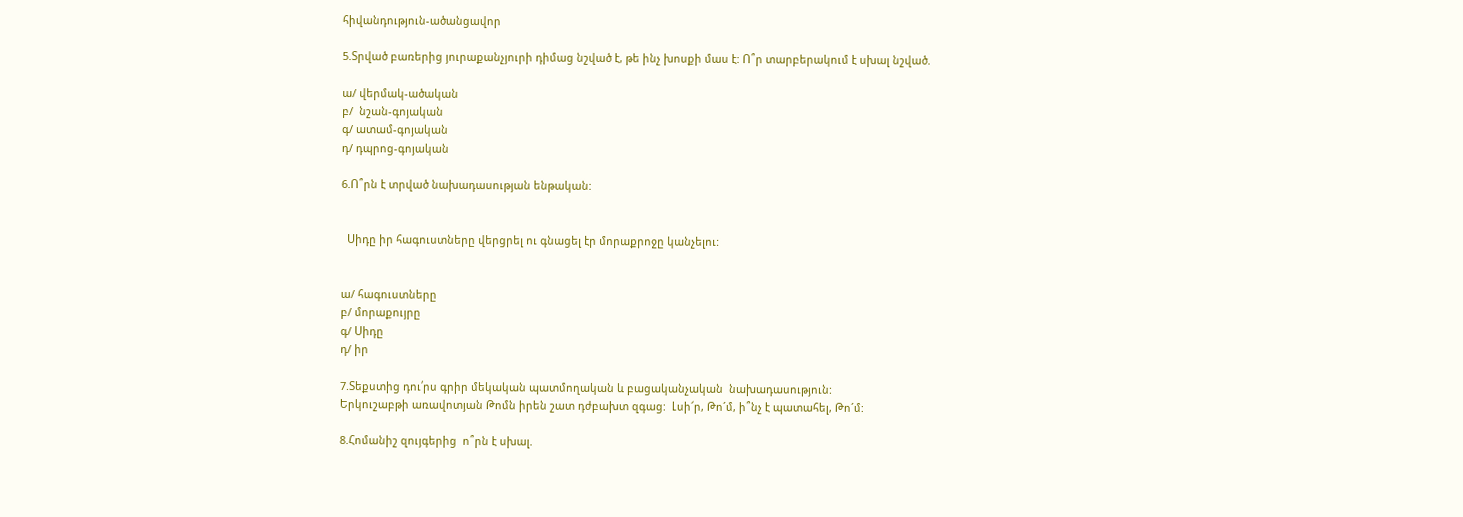հիվանդություն-ածանցավոր

5.Տրված բառերից յուրաքանչյուրի դիմաց նշված է, թե ինչ խոսքի մաս է: Ո՞ր տարբերակում է սխալ նշված.

ա/ վերմակ-ածական
բ/  նշան-գոյական
գ/ ատամ-գոյական
դ/ դպրոց-գոյական

6.Ո՞րն է տրված նախադասության ենթական:


  Սիդը իր հագուստները վերցրել ու գնացել էր մորաքրոջը կանչելու:


ա/ հագուստները
բ/ մորաքույրը
գ/ Սիդը
դ/ իր

7.Տեքստից դու՛րս գրիր մեկական պատմողական և բացականչական  նախադասություն:
Երկուշաբթի առավոտյան Թոմն իրեն շատ դժբախտ զգաց:  Լսի՜ր, Թո´մ, ի՞նչ է պատահել, Թո´մ:

8.Հոմանիշ զույգերից  ո՞րն է սխալ.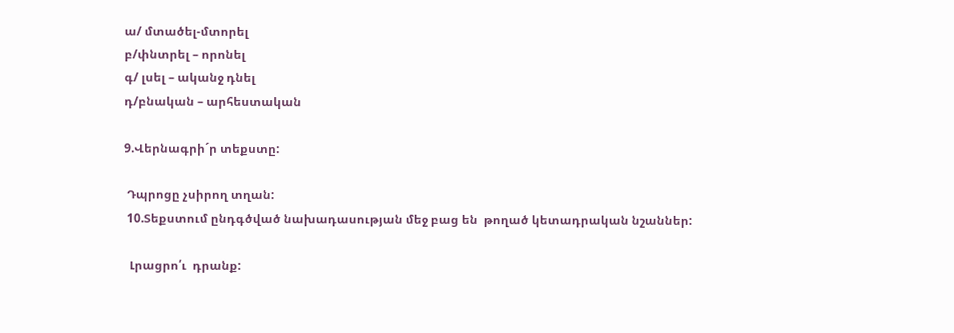ա/ մտածել-մտորել
բ/փնտրել – որոնել
գ/ լսել – ականջ դնել
դ/բնական – արհեստական

9.Վերնագրի´ր տեքստը:

 Դպրոցը չսիրող տղան:
 10.Տեքստում ընդգծված նախադասության մեջ բաց են  թողած կետադրական նշաններ:

  Լրացրո՛ւ  դրանք: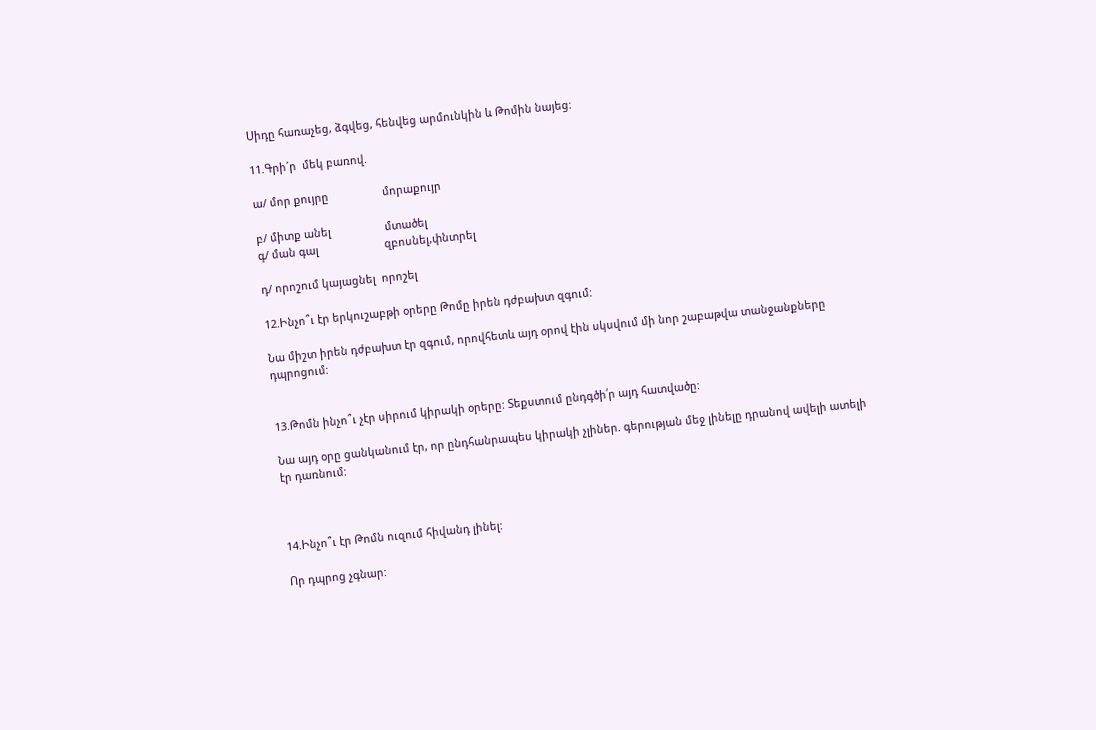Սիդը հառաչեց, ձգվեց, հենվեց արմունկին և Թոմին նայեց:

11.Գրի´ր  մեկ բառով.

ա/ մոր քույրը                  մորաքույր

բ/ միտք անել                  մտածել
գ/ ման գալ                      զբոսնել,փնտրել

դ/ որոշում կայացնել  որոշել

12.Ինչո՞ւ էր երկուշաբթի օրերը Թոմը իրեն դժբախտ զգում:

Նա միշտ իրեն դժբախտ էր զգում, որովհետև այդ օրով էին սկսվում մի նոր շաբաթվա տանջանքները դպրոցում:


13.Թոմն ինչո՞ւ չէր սիրում կիրակի օրերը: Տեքստում ընդգծի՛ր այդ հատվածը:

Նա այդ օրը ցանկանում էր, որ ընդհանրապես կիրակի չլիներ. գերության մեջ լինելը դրանով ավելի ատելի էր դառնում:



14.Ինչո՞ւ էր Թոմն ուզում հիվանդ լինել:

Որ դպրոց չգնար: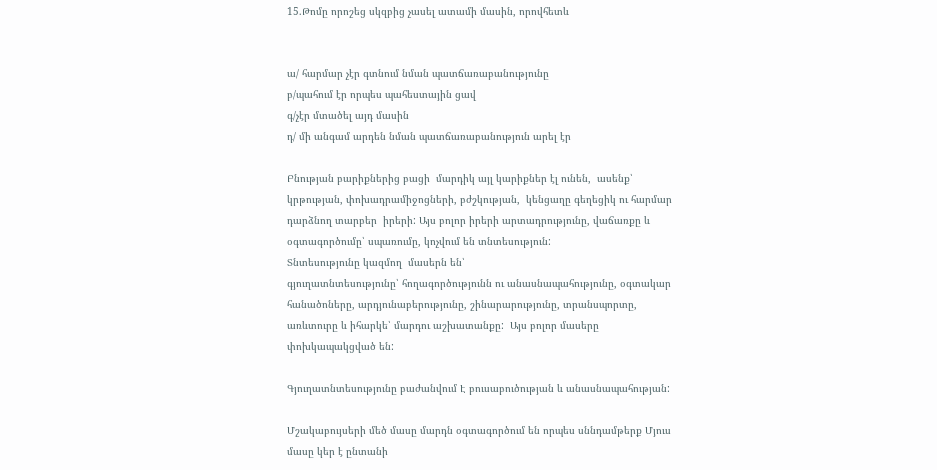15.Թոմը որոշեց սկզբից չասել ատամի մասին, որովհետև


ա/ հարմար չէր գտնում նման պատճառաբանությունը
բ/պահում էր որպես պահեստային ցավ
գ/չէր մտածել այդ մասին
դ/ մի անգամ արդեն նման պատճառաբանություն արել էր

Բնության բարիքներից բացի  մարդիկ այլ կարիքներ էլ ունեն,  ասենք՝ կրթության, փոխադրամիջոցների, բժշկության,  կենցաղը գեղեցիկ ու հարմար դարձնող տարբեր  իրերի: Այս բոլոր իրերի արտադրությունը, վաճառքը և օգտագործումը՝ սպառումը, կոչվում են տնտեսություն:
Տնտեսությունը կազմող  մասերն են՝
գյուղատնտեսությունը՝ հողագործությունն ու անասնապահությունը, օգտակար հանածոները, արդյունաբերությունը, շինարարությունը, տրանսպորտը, առևտուրը և իհարկե՝ մարդու աշխատանքը:  Այս բոլոր մասերը փոխկապակցված են:

Գյուղատնտեսությունը բաժանվում Է բուսաբուծության և անասնապահության:

Մշակաբույսերի մեծ մասը մարդն օգտագործում են որպես սննդամթերք Մյուս մասը կեր է ընտանի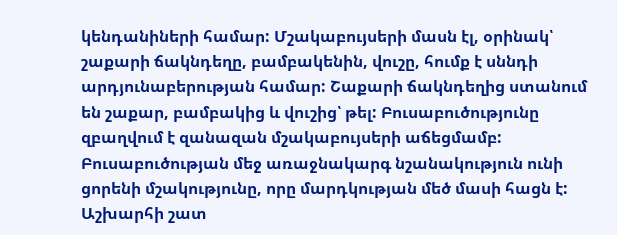կենդանիների համար: Մշակաբույսերի մասն էլ, օրինակ՝ շաքարի ճակնդեղը, բամբակենին, վուշը, հումք է սննդի արդյունաբերության համար: Շաքարի ճակնդեղից ստանում են շաքար, բամբակից և վուշից՝ թել: Բուսաբուծությունը զբաղվում է զանազան մշակաբույսերի աճեցմամբ: Բուսաբուծության մեջ առաջնակարգ նշանակություն ունի ցորենի մշակությունը, որը մարդկության մեծ մասի հացն է: Աշխարհի շատ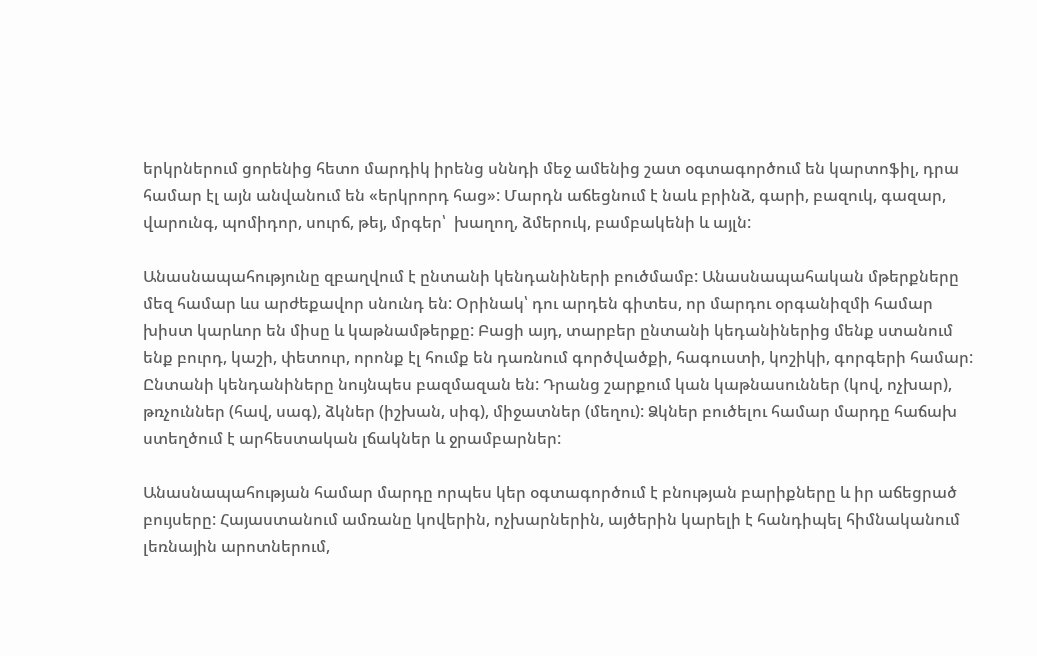երկրներում ցորենից հետո մարդիկ իրենց սննդի մեջ ամենից շատ օգտագործում են կարտոֆիլ, դրա համար էլ այն անվանում են «երկրորդ հաց»: Մարդն աճեցնում է նաև բրինձ, գարի, բազուկ, գազար, վարունգ, պոմիդոր, սուրճ, թեյ, մրգեր՝  խաղող, ձմերուկ, բամբակենի և այլն:

Անասնապահությունը զբաղվում է ընտանի կենդանիների բուծմամբ: Անասնապահական մթերքները մեզ համար ևս արժեքավոր սնունդ են: Օրինակ՝ դու արդեն գիտես, որ մարդու օրգանիզմի համար խիստ կարևոր են միսը և կաթնամթերքը: Բացի այդ, տարբեր ընտանի կեդանիներից մենք ստանում ենք բուրդ, կաշի, փետուր, որոնք էլ հումք են դառնում գործվածքի, հագուստի, կոշիկի, գորգերի համար: Ընտանի կենդանիները նույնպես բազմազան են: Դրանց շարքում կան կաթնասուններ (կով, ոչխար), թռչուններ (հավ, սագ), ձկներ (իշխան, սիգ), միջատներ (մեղու): Ձկներ բուծելու համար մարդը հաճախ ստեղծում է արհեստական լճակներ և ջրամբարներ:

Անասնապահության համար մարդը որպես կեր օգտագործում է բնության բարիքները և իր աճեցրած բույսերը: Հայաստանում ամռանը կովերին, ոչխարներին, այծերին կարելի է հանդիպել հիմնականում լեռնային արոտներում,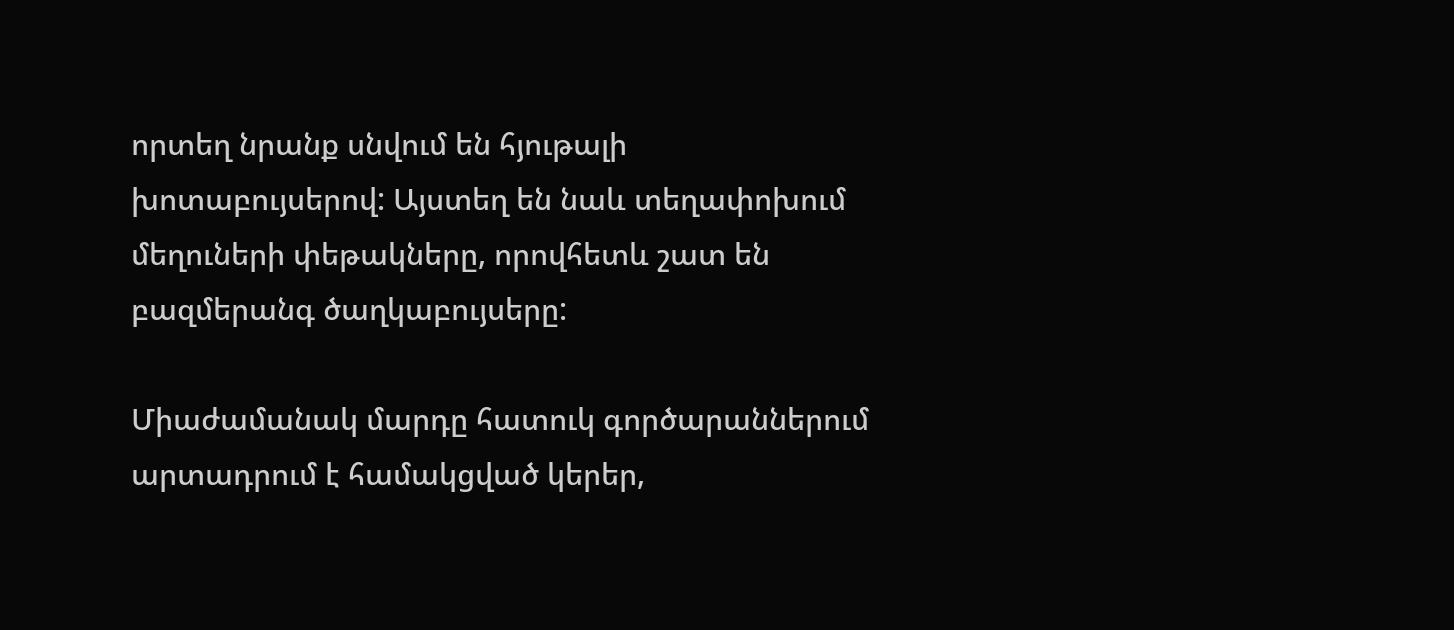որտեղ նրանք սնվում են հյութալի խոտաբույսերով: Այստեղ են նաև տեղափոխում մեղուների փեթակները, որովհետև շատ են բազմերանգ ծաղկաբույսերը:

Միաժամանակ մարդը հատուկ գործարաններում արտադրում է համակցված կերեր,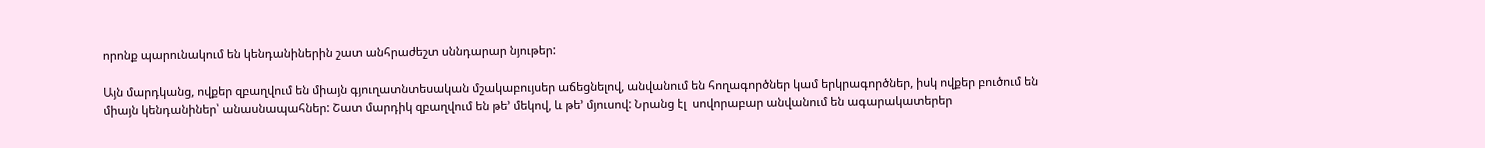որոնք պարունակում են կենդանիներին շատ անհրաժեշտ սննդարար նյութեր:

Այն մարդկանց, ովքեր զբաղվում են միայն գյուղատնտեսական մշակաբույսեր աճեցնելով, անվանում են հողագործներ կամ երկրագործներ, իսկ ովքեր բուծում են միայն կենդանիներ՝ անասնապահներ: Շատ մարդիկ զբաղվում են թե’ մեկով, և թե’ մյուսով: Նրանց էլ  սովորաբար անվանում են ագարակատերեր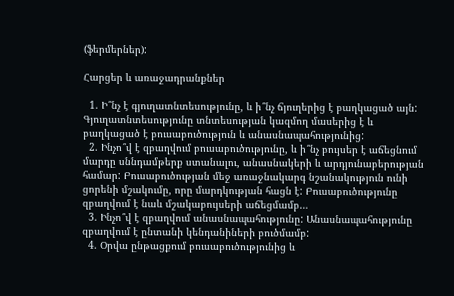(ֆերմերներ):

Հարցեր և առաջադրանքներ

  1. Ի՞նչ է գյուղատնտեսությունը, և ի՞նչ ճյուղերից է բաղկացած այն: Գյուղատնտեսությունը տնտեսության կազմող մասերից է և բաղկացած է բուսաբուծություն և անասնապահությունից:
  2. Ինչո՞վ է զբաղվում բուսաբուծությունը, և ի՞նչ բույսեր է աճեցնում մարդը սննդամթերք ստանալու, անասնակերի և արդյունաբերության համար: Բուսաբուծության մեջ առաջնակարգ նշանակություն ունի ցորենի մշակումը, որը մարդկության հացն է: Բուսաբուծությունը զբաղվում է նաև մշակաբույսերի աճեցմամբ…
  3. Ինչո՞վ է զբաղվում անասնապահությունը: Անասնապահությունը զբաղվում է ընտանի կենդանիների բուծմամբ:
  4. Օրվա ընթացքում բուսաբուծությունից և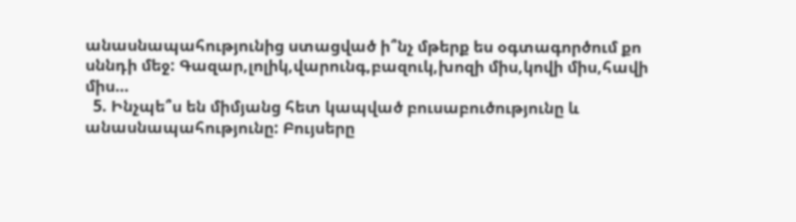անասնապահությունից ստացված ի՞նչ մթերք ես օգտագործում քո սննդի մեջ: Գազար,լոլիկ,վարունգ,բազուկ,խոզի միս,կովի միս,հավի միս…
  5. Ինչպե՞ս են միմյանց հետ կապված բուսաբուծությունը և անասնապահությունը: Բույսերը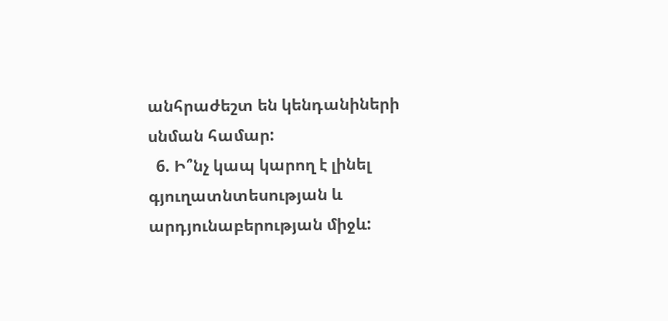անհրաժեշտ են կենդանիների սնման համար:
  6. Ի՞նչ կապ կարող է լինել գյուղատնտեսության և արդյունաբերության միջև: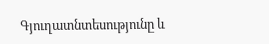Գյուղատնտեսությունը և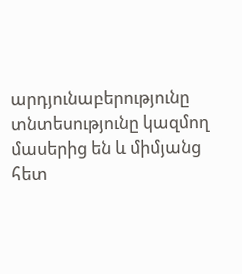արդյունաբերությունը տնտեսությունը կազմող մասերից են և միմյանց հետ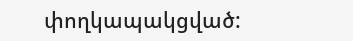փողկապակցված: